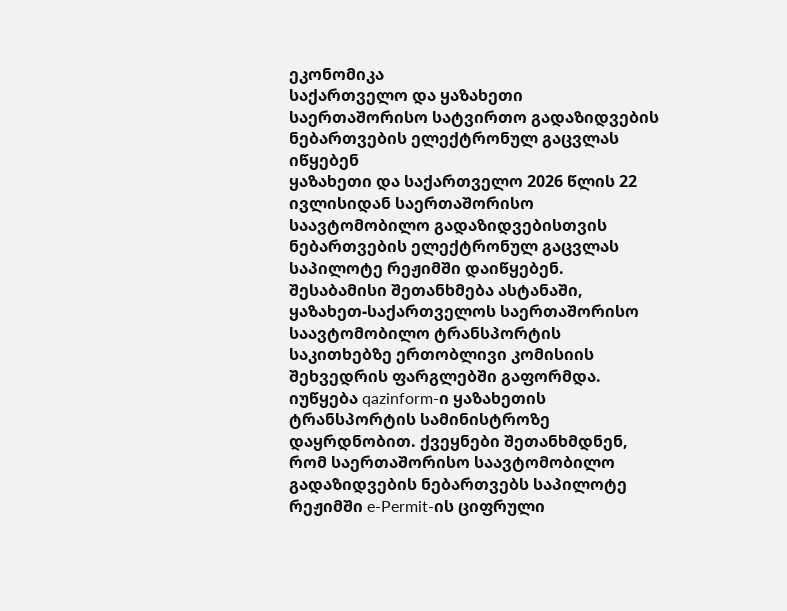ეკონომიკა
საქართველო და ყაზახეთი საერთაშორისო სატვირთო გადაზიდვების ნებართვების ელექტრონულ გაცვლას იწყებენ
ყაზახეთი და საქართველო 2026 წლის 22 ივლისიდან საერთაშორისო საავტომობილო გადაზიდვებისთვის ნებართვების ელექტრონულ გაცვლას საპილოტე რეჟიმში დაიწყებენ. შესაბამისი შეთანხმება ასტანაში, ყაზახეთ-საქართველოს საერთაშორისო საავტომობილო ტრანსპორტის საკითხებზე ერთობლივი კომისიის შეხვედრის ფარგლებში გაფორმდა. იუწყება qazinform-ი ყაზახეთის ტრანსპორტის სამინისტროზე დაყრდნობით. ქვეყნები შეთანხმდნენ, რომ საერთაშორისო საავტომობილო გადაზიდვების ნებართვებს საპილოტე რეჟიმში e-Permit-ის ციფრული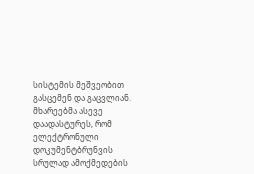სისტემის მეშვეობით გასცემენ და გაცვლიან. მხარეებმა ასევე დაადასტურეს, რომ ელექტრონული დოკუმენტბრუნვის სრულად ამოქმედების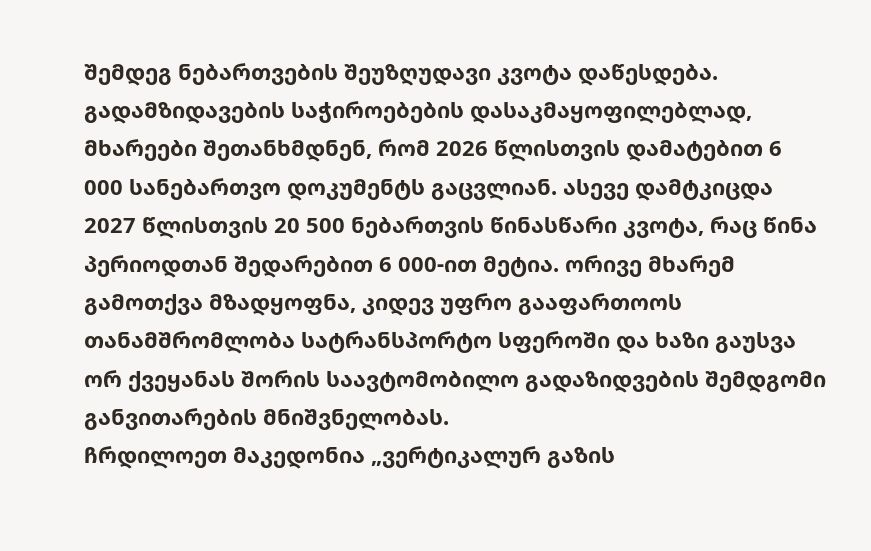შემდეგ ნებართვების შეუზღუდავი კვოტა დაწესდება. გადამზიდავების საჭიროებების დასაკმაყოფილებლად, მხარეები შეთანხმდნენ, რომ 2026 წლისთვის დამატებით 6 000 სანებართვო დოკუმენტს გაცვლიან. ასევე დამტკიცდა 2027 წლისთვის 20 500 ნებართვის წინასწარი კვოტა, რაც წინა პერიოდთან შედარებით 6 000-ით მეტია. ორივე მხარემ გამოთქვა მზადყოფნა, კიდევ უფრო გააფართოოს თანამშრომლობა სატრანსპორტო სფეროში და ხაზი გაუსვა ორ ქვეყანას შორის საავტომობილო გადაზიდვების შემდგომი განვითარების მნიშვნელობას.
ჩრდილოეთ მაკედონია „ვერტიკალურ გაზის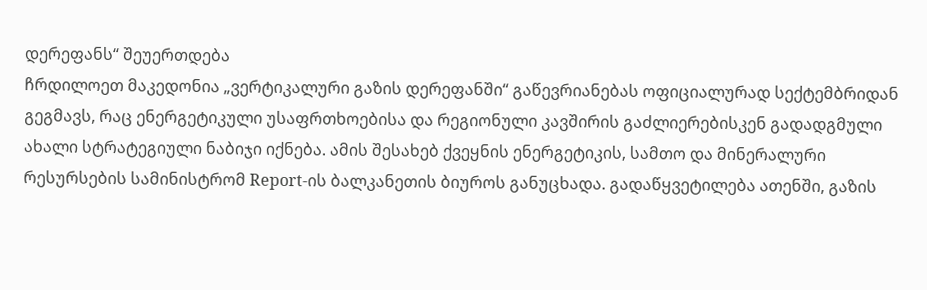დერეფანს“ შეუერთდება
ჩრდილოეთ მაკედონია „ვერტიკალური გაზის დერეფანში“ გაწევრიანებას ოფიციალურად სექტემბრიდან გეგმავს, რაც ენერგეტიკული უსაფრთხოებისა და რეგიონული კავშირის გაძლიერებისკენ გადადგმული ახალი სტრატეგიული ნაბიჯი იქნება. ამის შესახებ ქვეყნის ენერგეტიკის, სამთო და მინერალური რესურსების სამინისტრომ Report-ის ბალკანეთის ბიუროს განუცხადა. გადაწყვეტილება ათენში, გაზის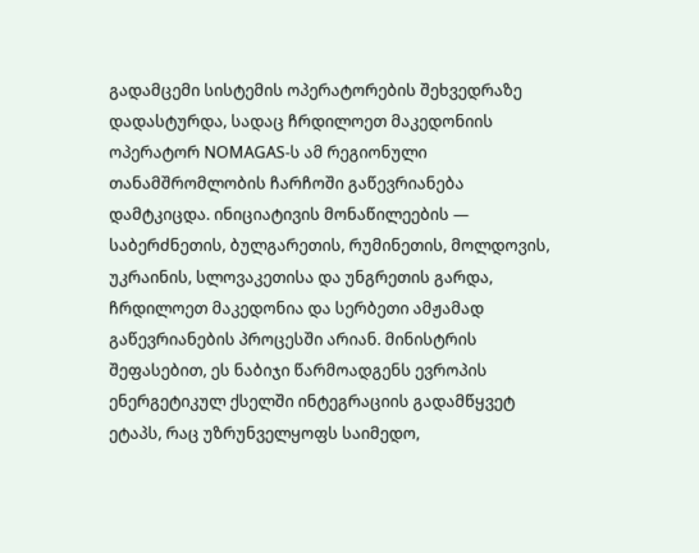გადამცემი სისტემის ოპერატორების შეხვედრაზე დადასტურდა, სადაც ჩრდილოეთ მაკედონიის ოპერატორ NOMAGAS-ს ამ რეგიონული თანამშრომლობის ჩარჩოში გაწევრიანება დამტკიცდა. ინიციატივის მონაწილეების — საბერძნეთის, ბულგარეთის, რუმინეთის, მოლდოვის, უკრაინის, სლოვაკეთისა და უნგრეთის გარდა, ჩრდილოეთ მაკედონია და სერბეთი ამჟამად გაწევრიანების პროცესში არიან. მინისტრის შეფასებით, ეს ნაბიჯი წარმოადგენს ევროპის ენერგეტიკულ ქსელში ინტეგრაციის გადამწყვეტ ეტაპს, რაც უზრუნველყოფს საიმედო,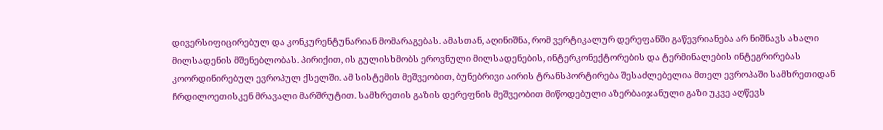დივერსიფიცირებულ და კონკურენტუნარიან მომარაგებას. ამასთან, აღინიშნა, რომ ვერტიკალურ დერეფანში გაწევრიანება არ ნიშნავს ახალი მილსადენის მშენებლობას. პირიქით, ის გულისხმობს ეროვნული მილსადენების, ინტერკონექტორების და ტერმინალების ინტეგრირებას კოორდინირებულ ევროპულ ქსელში. ამ სისტემის მეშვეობით, ბუნებრივი აირის ტრანსპორტირება შესაძლებელია მთელ ევროპაში სამხრეთიდან ჩრდილოეთისკენ მრავალი მარშრუტით. სამხრეთის გაზის დერეფნის მეშვეობით მიწოდებული აზერბაიჯანული გაზი უკვე აღწევს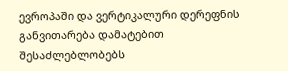ევროპაში და ვერტიკალური დერეფნის განვითარება დამატებით შესაძლებლობებს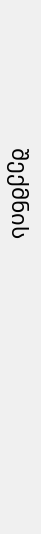შექმნის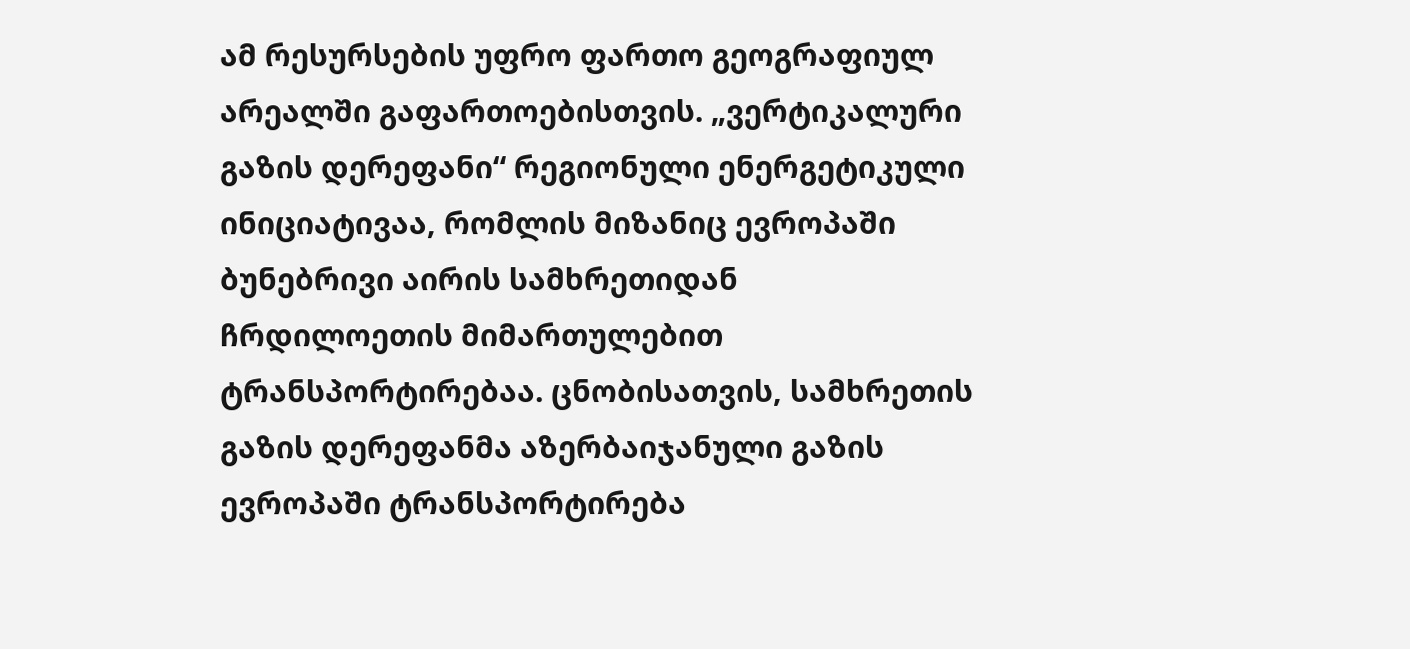ამ რესურსების უფრო ფართო გეოგრაფიულ არეალში გაფართოებისთვის. „ვერტიკალური გაზის დერეფანი“ რეგიონული ენერგეტიკული ინიციატივაა, რომლის მიზანიც ევროპაში ბუნებრივი აირის სამხრეთიდან ჩრდილოეთის მიმართულებით ტრანსპორტირებაა. ცნობისათვის, სამხრეთის გაზის დერეფანმა აზერბაიჯანული გაზის ევროპაში ტრანსპორტირება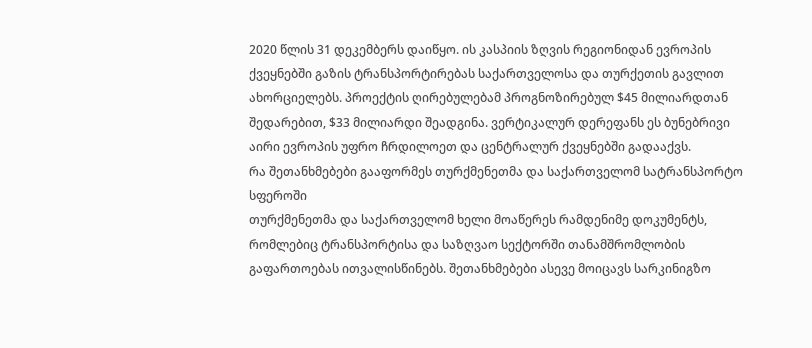2020 წლის 31 დეკემბერს დაიწყო. ის კასპიის ზღვის რეგიონიდან ევროპის ქვეყნებში გაზის ტრანსპორტირებას საქართველოსა და თურქეთის გავლით ახორციელებს. პროექტის ღირებულებამ პროგნოზირებულ $45 მილიარდთან შედარებით, $33 მილიარდი შეადგინა. ვერტიკალურ დერეფანს ეს ბუნებრივი აირი ევროპის უფრო ჩრდილოეთ და ცენტრალურ ქვეყნებში გადააქვს.
რა შეთანხმებები გააფორმეს თურქმენეთმა და საქართველომ სატრანსპორტო სფეროში
თურქმენეთმა და საქართველომ ხელი მოაწერეს რამდენიმე დოკუმენტს, რომლებიც ტრანსპორტისა და საზღვაო სექტორში თანამშრომლობის გაფართოებას ითვალისწინებს. შეთანხმებები ასევე მოიცავს სარკინიგზო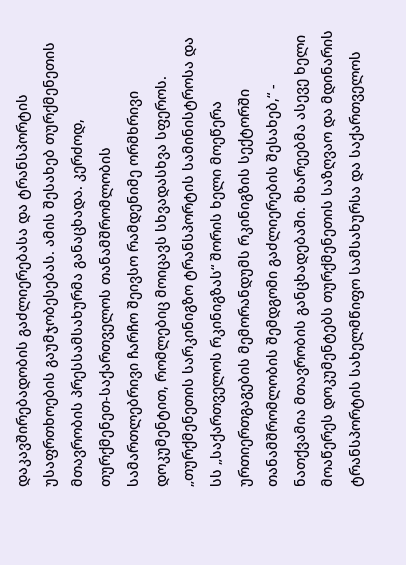დაკავშირებადობის გაძლიერებასა და ტრანსპორტის უსაფრთხოების გაუმჯობესებას. ამის შესახებ თურქმენეთის მთავრობის პრესსამსახურმა განაცხადა. კერძოდ, თურქმენეთ-საქართველოს თანამშრომლობის სამართლებრივი ჩარჩო შეივსო რამდენიმე ორმხრივი დოკუმენტით, რომლებიც მოიცავს სხვადასხვა სფეროს. „თურქმენეთის სარკინიგზო ტრანსპორტის სამინისტროსა და სს „საქართველოს რკინიგზას“ შორის ხელი მოეწერა ურთიერთგაგების მემორანდუმს რკინიგზის სექტორში თანამშრომლობის შემდგომი გაძლიერების შესახებ,“ - ნათქვამია მთავრობის განცხადებაში. მხარეებმა ასევე ხელი მოაწერეს დოკუმენტებს თურქმენეთის საზღვაო და მდინარის ტრანსპორტის სახელმწიფო სამსახურსა და საქართველოს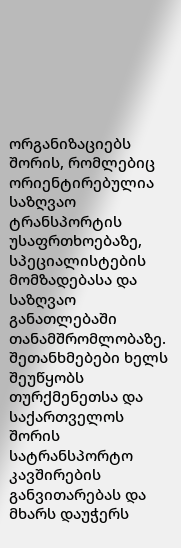ორგანიზაციებს შორის, რომლებიც ორიენტირებულია საზღვაო ტრანსპორტის უსაფრთხოებაზე, სპეციალისტების მომზადებასა და საზღვაო განათლებაში თანამშრომლობაზე. შეთანხმებები ხელს შეუწყობს თურქმენეთსა და საქართველოს შორის სატრანსპორტო კავშირების განვითარებას და მხარს დაუჭერს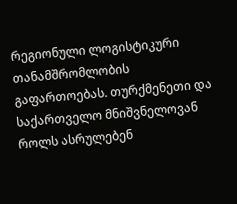რეგიონული ლოგისტიკური თანამშრომლობის გაფართოებას. თურქმენეთი და საქართველო მნიშვნელოვან როლს ასრულებენ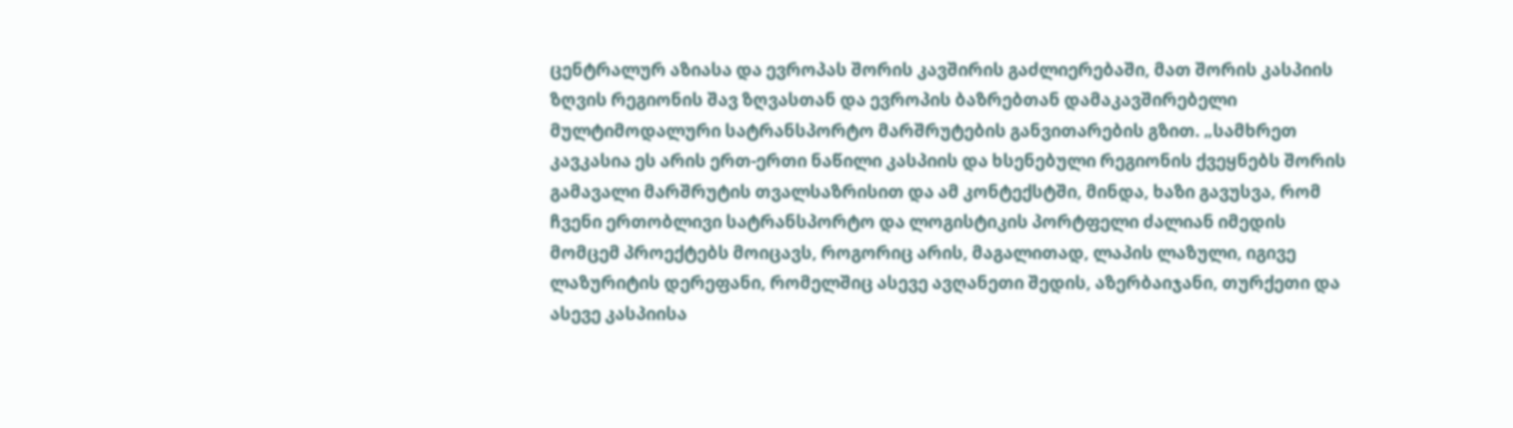ცენტრალურ აზიასა და ევროპას შორის კავშირის გაძლიერებაში, მათ შორის კასპიის ზღვის რეგიონის შავ ზღვასთან და ევროპის ბაზრებთან დამაკავშირებელი მულტიმოდალური სატრანსპორტო მარშრუტების განვითარების გზით. „სამხრეთ კავკასია ეს არის ერთ-ერთი ნაწილი კასპიის და ხსენებული რეგიონის ქვეყნებს შორის გამავალი მარშრუტის თვალსაზრისით და ამ კონტექსტში, მინდა, ხაზი გავუსვა, რომ ჩვენი ერთობლივი სატრანსპორტო და ლოგისტიკის პორტფელი ძალიან იმედის მომცემ პროექტებს მოიცავს, როგორიც არის, მაგალითად, ლაპის ლაზული, იგივე ლაზურიტის დერეფანი, რომელშიც ასევე ავღანეთი შედის, აზერბაიჯანი, თურქეთი და ასევე კასპიისა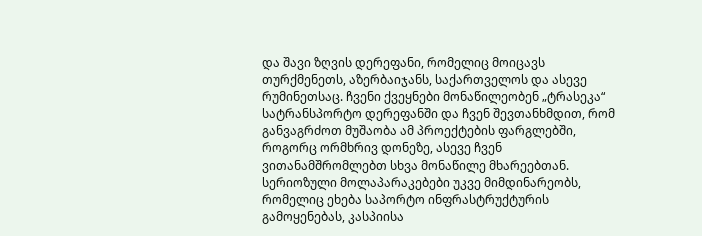და შავი ზღვის დერეფანი, რომელიც მოიცავს თურქმენეთს, აზერბაიჯანს, საქართველოს და ასევე რუმინეთსაც. ჩვენი ქვეყნები მონაწილეობენ „ტრასეკა“ სატრანსპორტო დერეფანში და ჩვენ შევთანხმდით, რომ განვაგრძოთ მუშაობა ამ პროექტების ფარგლებში, როგორც ორმხრივ დონეზე, ასევე ჩვენ ვითანამშრომლებთ სხვა მონაწილე მხარეებთან. სერიოზული მოლაპარაკებები უკვე მიმდინარეობს, რომელიც ეხება საპორტო ინფრასტრუქტურის გამოყენებას, კასპიისა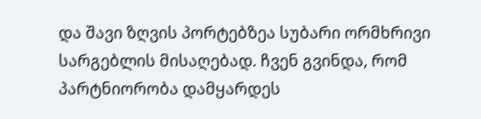და შავი ზღვის პორტებზეა სუბარი ორმხრივი სარგებლის მისაღებად. ჩვენ გვინდა, რომ პარტნიორობა დამყარდეს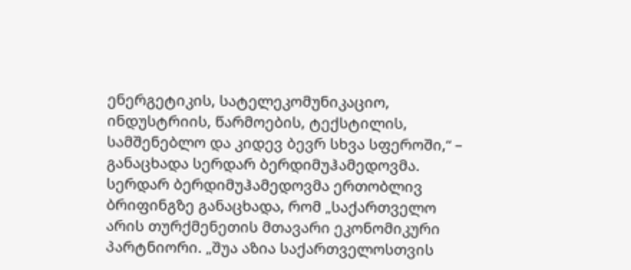ენერგეტიკის, სატელეკომუნიკაციო, ინდუსტრიის, წარმოების, ტექსტილის, სამშენებლო და კიდევ ბევრ სხვა სფეროში,“ – განაცხადა სერდარ ბერდიმუჰამედოვმა. სერდარ ბერდიმუჰამედოვმა ერთობლივ ბრიფინგზე განაცხადა, რომ „საქართველო არის თურქმენეთის მთავარი ეკონომიკური პარტნიორი. „შუა აზია საქართველოსთვის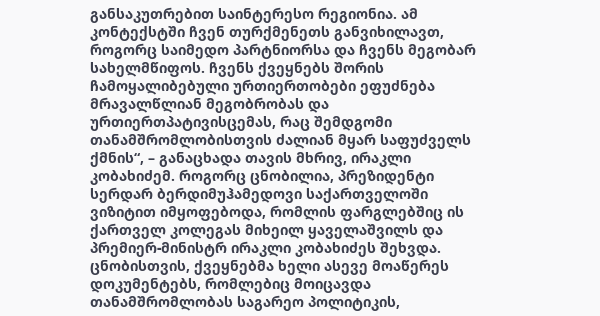განსაკუთრებით საინტერესო რეგიონია. ამ კონტექსტში ჩვენ თურქმენეთს განვიხილავთ, როგორც საიმედო პარტნიორსა და ჩვენს მეგობარ სახელმწიფოს. ჩვენს ქვეყნებს შორის ჩამოყალიბებული ურთიერთობები ეფუძნება მრავალწლიან მეგობრობას და ურთიერთპატივისცემას, რაც შემდგომი თანამშრომლობისთვის ძალიან მყარ საფუძველს ქმნის“, – განაცხადა თავის მხრივ, ირაკლი კობახიძემ. როგორც ცნობილია, პრეზიდენტი სერდარ ბერდიმუჰამედოვი საქართველოში ვიზიტით იმყოფებოდა, რომლის ფარგლებშიც ის ქართველ კოლეგას მიხეილ ყაველაშვილს და პრემიერ-მინისტრ ირაკლი კობახიძეს შეხვდა. ცნობისთვის, ქვეყნებმა ხელი ასევე მოაწერეს დოკუმენტებს, რომლებიც მოიცავდა თანამშრომლობას საგარეო პოლიტიკის,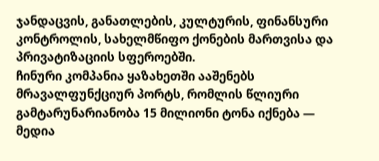ჯანდაცვის, განათლების, კულტურის, ფინანსური კონტროლის, სახელმწიფო ქონების მართვისა და პრივატიზაციის სფეროებში.
ჩინური კომპანია ყაზახეთში ააშენებს მრავალფუნქციურ პორტს, რომლის წლიური გამტარუნარიანობა 15 მილიონი ტონა იქნება — მედია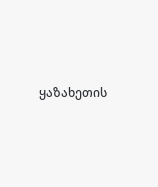ყაზახეთის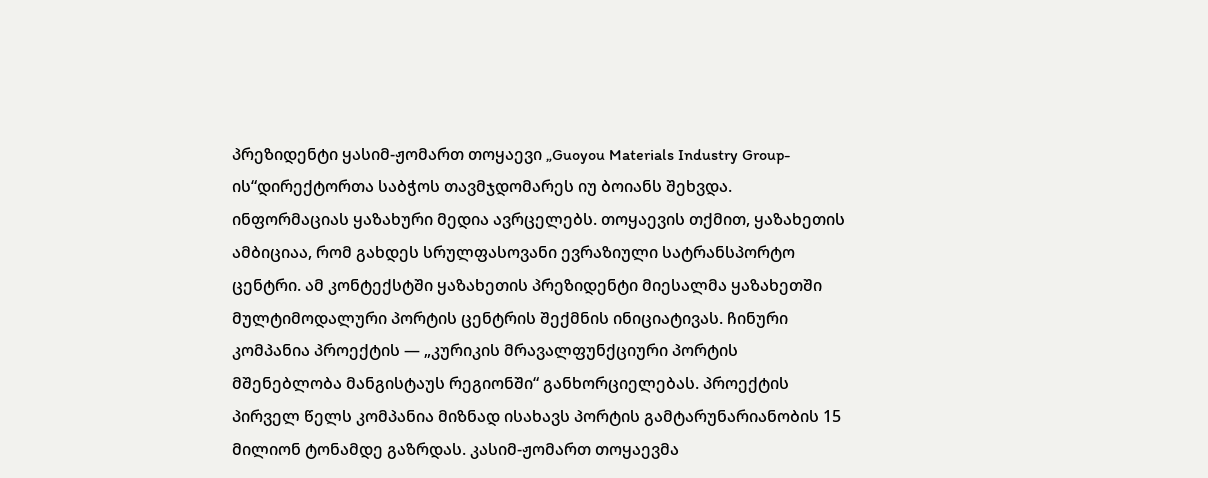პრეზიდენტი ყასიმ-ჟომართ თოყაევი „Guoyou Materials Industry Group-ის“დირექტორთა საბჭოს თავმჯდომარეს იუ ბოიანს შეხვდა. ინფორმაციას ყაზახური მედია ავრცელებს. თოყაევის თქმით, ყაზახეთის ამბიციაა, რომ გახდეს სრულფასოვანი ევრაზიული სატრანსპორტო ცენტრი. ამ კონტექსტში ყაზახეთის პრეზიდენტი მიესალმა ყაზახეთში მულტიმოდალური პორტის ცენტრის შექმნის ინიციატივას. ჩინური კომპანია პროექტის — „კურიკის მრავალფუნქციური პორტის მშენებლობა მანგისტაუს რეგიონში“ განხორციელებას. პროექტის პირველ წელს კომპანია მიზნად ისახავს პორტის გამტარუნარიანობის 15 მილიონ ტონამდე გაზრდას. კასიმ-ჟომართ თოყაევმა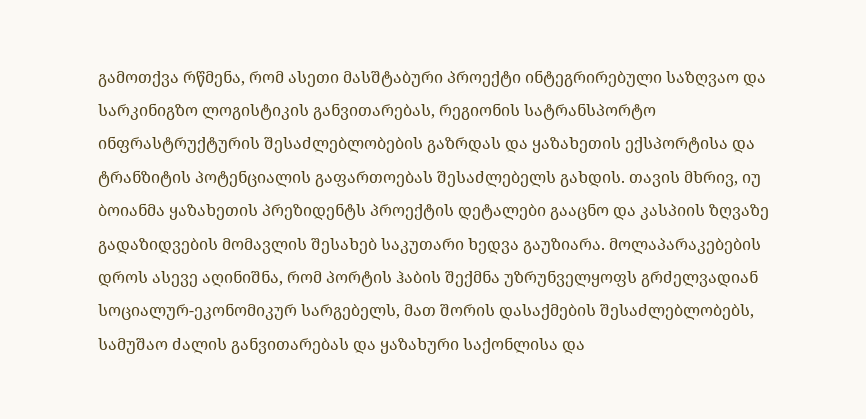გამოთქვა რწმენა, რომ ასეთი მასშტაბური პროექტი ინტეგრირებული საზღვაო და სარკინიგზო ლოგისტიკის განვითარებას, რეგიონის სატრანსპორტო ინფრასტრუქტურის შესაძლებლობების გაზრდას და ყაზახეთის ექსპორტისა და ტრანზიტის პოტენციალის გაფართოებას შესაძლებელს გახდის. თავის მხრივ, იუ ბოიანმა ყაზახეთის პრეზიდენტს პროექტის დეტალები გააცნო და კასპიის ზღვაზე გადაზიდვების მომავლის შესახებ საკუთარი ხედვა გაუზიარა. მოლაპარაკებების დროს ასევე აღინიშნა, რომ პორტის ჰაბის შექმნა უზრუნველყოფს გრძელვადიან სოციალურ-ეკონომიკურ სარგებელს, მათ შორის დასაქმების შესაძლებლობებს, სამუშაო ძალის განვითარებას და ყაზახური საქონლისა და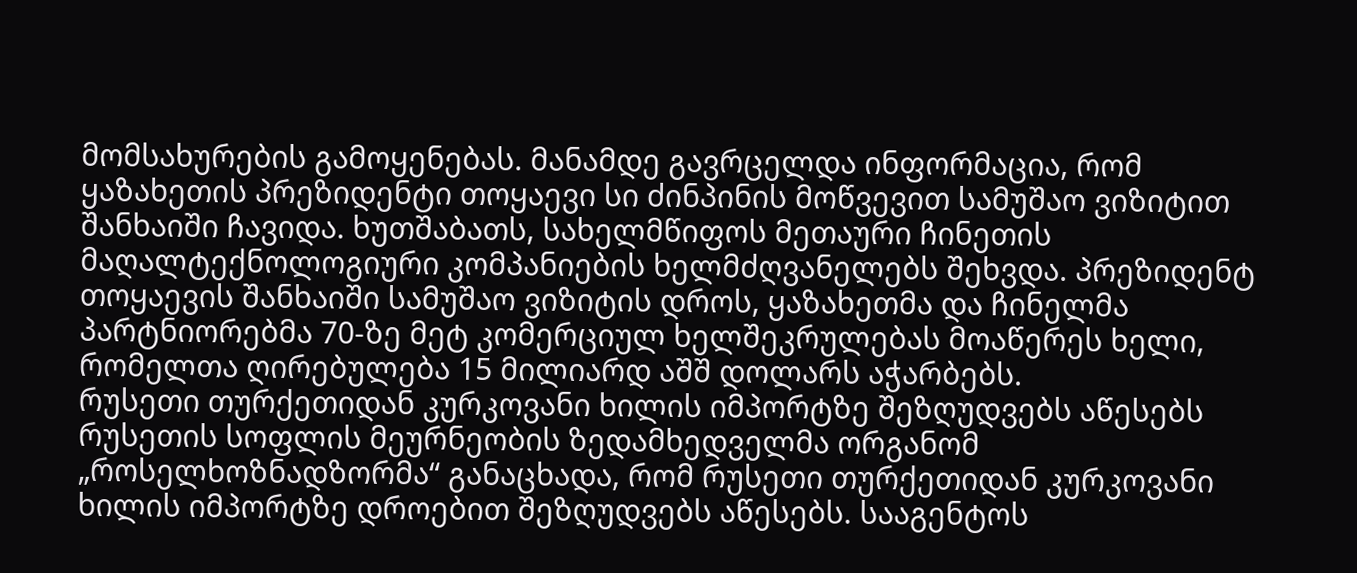მომსახურების გამოყენებას. მანამდე გავრცელდა ინფორმაცია, რომ ყაზახეთის პრეზიდენტი თოყაევი სი ძინპინის მოწვევით სამუშაო ვიზიტით შანხაიში ჩავიდა. ხუთშაბათს, სახელმწიფოს მეთაური ჩინეთის მაღალტექნოლოგიური კომპანიების ხელმძღვანელებს შეხვდა. პრეზიდენტ თოყაევის შანხაიში სამუშაო ვიზიტის დროს, ყაზახეთმა და ჩინელმა პარტნიორებმა 70-ზე მეტ კომერციულ ხელშეკრულებას მოაწერეს ხელი, რომელთა ღირებულება 15 მილიარდ აშშ დოლარს აჭარბებს.
რუსეთი თურქეთიდან კურკოვანი ხილის იმპორტზე შეზღუდვებს აწესებს
რუსეთის სოფლის მეურნეობის ზედამხედველმა ორგანომ „როსელხოზნადზორმა“ განაცხადა, რომ რუსეთი თურქეთიდან კურკოვანი ხილის იმპორტზე დროებით შეზღუდვებს აწესებს. სააგენტოს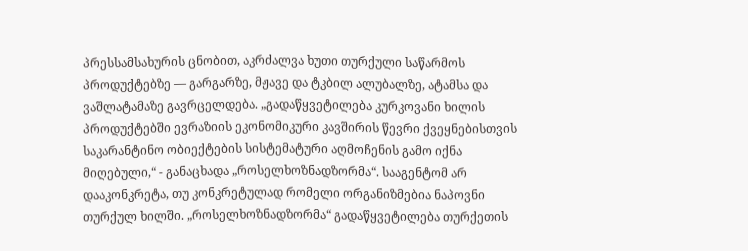პრესსამსახურის ცნობით, აკრძალვა ხუთი თურქული საწარმოს პროდუქტებზე — გარგარზე, მჟავე და ტკბილ ალუბალზე, ატამსა და ვაშლატამაზე გავრცელდება. „გადაწყვეტილება კურკოვანი ხილის პროდუქტებში ევრაზიის ეკონომიკური კავშირის წევრი ქვეყნებისთვის საკარანტინო ობიექტების სისტემატური აღმოჩენის გამო იქნა მიღებული,“ - განაცხადა „როსელხოზნადზორმა“. სააგენტომ არ დააკონკრეტა, თუ კონკრეტულად რომელი ორგანიზმებია ნაპოვნი თურქულ ხილში. „როსელხოზნადზორმა“ გადაწყვეტილება თურქეთის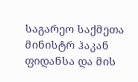საგარეო საქმეთა მინისტრ ჰაკან ფიდანსა და მის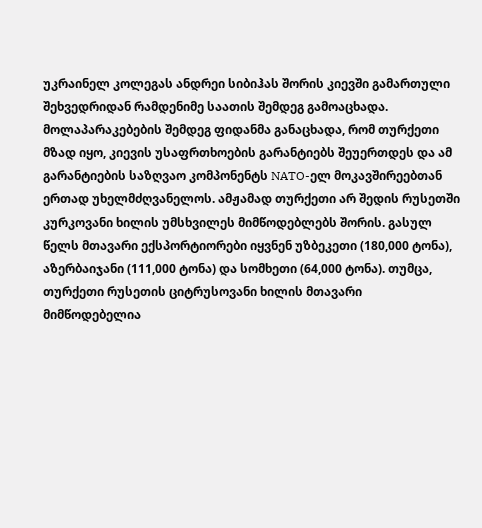უკრაინელ კოლეგას ანდრეი სიბიჰას შორის კიევში გამართული შეხვედრიდან რამდენიმე საათის შემდეგ გამოაცხადა. მოლაპარაკებების შემდეგ ფიდანმა განაცხადა, რომ თურქეთი მზად იყო, კიევის უსაფრთხოების გარანტიებს შეუერთდეს და ამ გარანტიების საზღვაო კომპონენტს NATO-ელ მოკავშირეებთან ერთად უხელმძღვანელოს. ამჟამად თურქეთი არ შედის რუსეთში კურკოვანი ხილის უმსხვილეს მიმწოდებლებს შორის. გასულ წელს მთავარი ექსპორტიორები იყვნენ უზბეკეთი (180,000 ტონა), აზერბაიჯანი (111,000 ტონა) და სომხეთი (64,000 ტონა). თუმცა, თურქეთი რუსეთის ციტრუსოვანი ხილის მთავარი მიმწოდებელია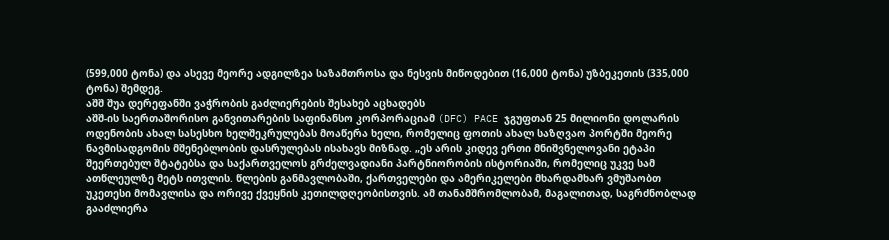(599,000 ტონა) და ასევე მეორე ადგილზეა საზამთროსა და ნესვის მიწოდებით (16,000 ტონა) უზბეკეთის (335,000 ტონა) შემდეგ.
აშშ შუა დერეფანში ვაჭრობის გაძლიერების შესახებ აცხადებს
აშშ-ის საერთაშორისო განვითარების საფინანსო კორპორაციამ (DFC) PACE ჯგუფთან 25 მილიონი დოლარის ოდენობის ახალ სასესხო ხელშეკრულებას მოაწერა ხელი, რომელიც ფოთის ახალ საზღვაო პორტში მეორე ნავმისადგომის მშენებლობის დასრულებას ისახავს მიზნად. „ეს არის კიდევ ერთი მნიშვნელოვანი ეტაპი შეერთებულ შტატებსა და საქართველოს გრძელვადიანი პარტნიორობის ისტორიაში, რომელიც უკვე სამ ათწლეულზე მეტს ითვლის. წლების განმავლობაში, ქართველები და ამერიკელები მხარდამხარ ვმუშაობთ უკეთესი მომავლისა და ორივე ქვეყნის კეთილდღეობისთვის. ამ თანამშრომლობამ, მაგალითად, საგრძნობლად გააძლიერა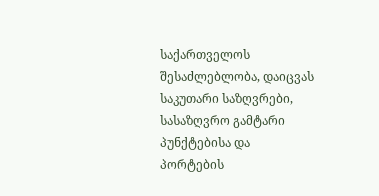საქართველოს შესაძლებლობა, დაიცვას საკუთარი საზღვრები, სასაზღვრო გამტარი პუნქტებისა და პორტების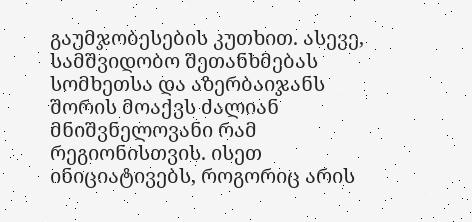გაუმჯობესების კუთხით. ასევე, სამშვიდობო შეთანხმებას სომხეთსა და აზერბაიჯანს შორის მოაქვს ძალიან მნიშვნელოვანი რამ რეგიონისთვის. ისეთ ინიციატივებს, როგორიც არის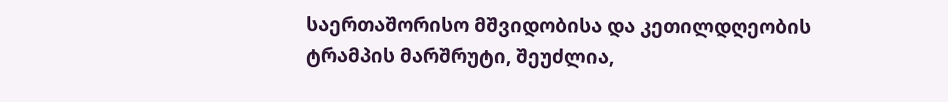საერთაშორისო მშვიდობისა და კეთილდღეობის ტრამპის მარშრუტი, შეუძლია,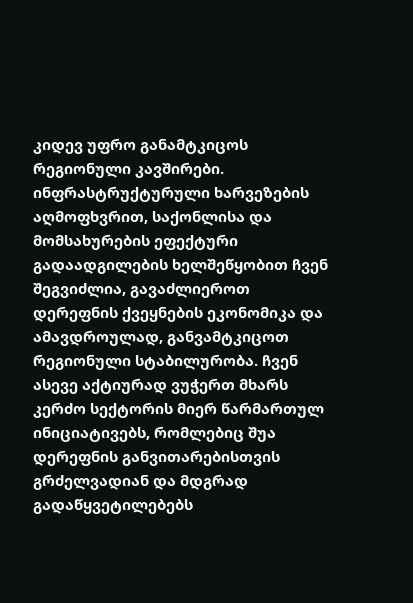კიდევ უფრო განამტკიცოს რეგიონული კავშირები. ინფრასტრუქტურული ხარვეზების აღმოფხვრით, საქონლისა და მომსახურების ეფექტური გადაადგილების ხელშეწყობით ჩვენ შეგვიძლია, გავაძლიეროთ დერეფნის ქვეყნების ეკონომიკა და ამავდროულად, განვამტკიცოთ რეგიონული სტაბილურობა. ჩვენ ასევე აქტიურად ვუჭერთ მხარს კერძო სექტორის მიერ წარმართულ ინიციატივებს, რომლებიც შუა დერეფნის განვითარებისთვის გრძელვადიან და მდგრად გადაწყვეტილებებს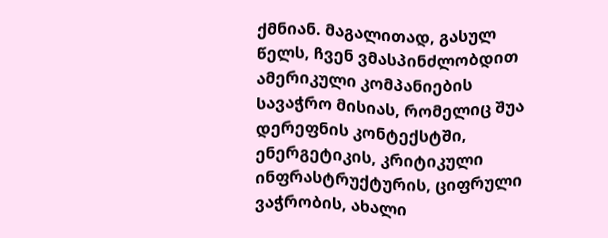ქმნიან. მაგალითად, გასულ წელს, ჩვენ ვმასპინძლობდით ამერიკული კომპანიების სავაჭრო მისიას, რომელიც შუა დერეფნის კონტექსტში, ენერგეტიკის, კრიტიკული ინფრასტრუქტურის, ციფრული ვაჭრობის, ახალი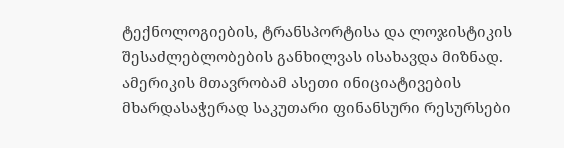ტექნოლოგიების, ტრანსპორტისა და ლოჯისტიკის შესაძლებლობების განხილვას ისახავდა მიზნად. ამერიკის მთავრობამ ასეთი ინიციატივების მხარდასაჭერად საკუთარი ფინანსური რესურსები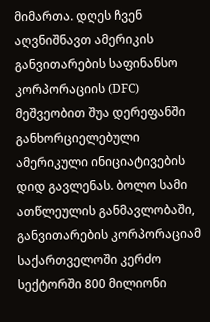მიმართა. დღეს ჩვენ აღვნიშნავთ ამერიკის განვითარების საფინანსო კორპორაციის (DFC) მეშვეობით შუა დერეფანში განხორციელებული ამერიკული ინიციატივების დიდ გავლენას. ბოლო სამი ათწლეულის განმავლობაში, განვითარების კორპორაციამ საქართველოში კერძო სექტორში 800 მილიონი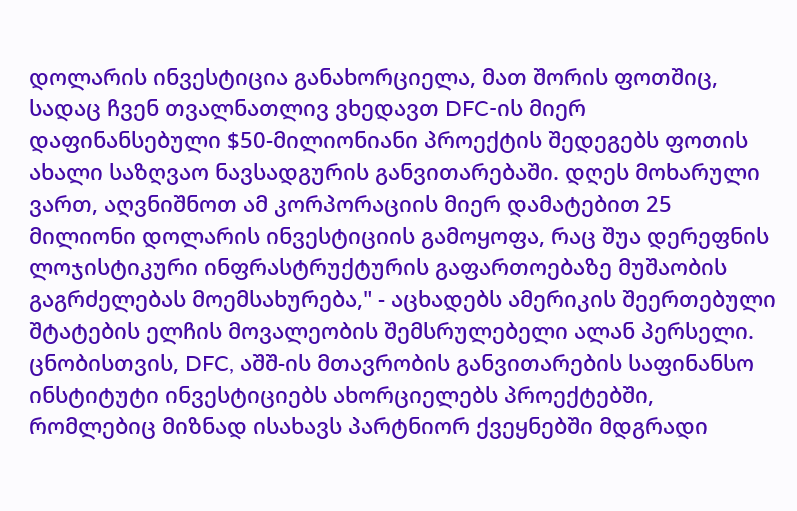დოლარის ინვესტიცია განახორციელა, მათ შორის ფოთშიც, სადაც ჩვენ თვალნათლივ ვხედავთ DFC-ის მიერ დაფინანსებული $50-მილიონიანი პროექტის შედეგებს ფოთის ახალი საზღვაო ნავსადგურის განვითარებაში. დღეს მოხარული ვართ, აღვნიშნოთ ამ კორპორაციის მიერ დამატებით 25 მილიონი დოლარის ინვესტიციის გამოყოფა, რაც შუა დერეფნის ლოჯისტიკური ინფრასტრუქტურის გაფართოებაზე მუშაობის გაგრძელებას მოემსახურება," - აცხადებს ამერიკის შეერთებული შტატების ელჩის მოვალეობის შემსრულებელი ალან პერსელი. ცნობისთვის, DFC, აშშ-ის მთავრობის განვითარების საფინანსო ინსტიტუტი ინვესტიციებს ახორციელებს პროექტებში, რომლებიც მიზნად ისახავს პარტნიორ ქვეყნებში მდგრადი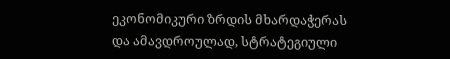ეკონომიკური ზრდის მხარდაჭერას და ამავდროულად, სტრატეგიული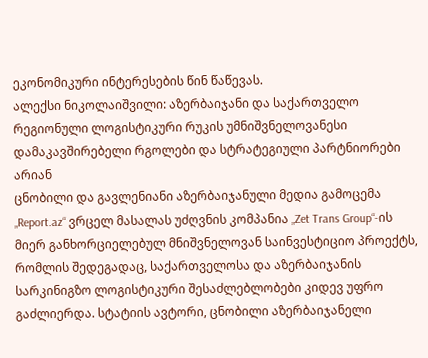ეკონომიკური ინტერესების წინ წაწევას.
ალექსი ნიკოლაიშვილი: აზერბაიჯანი და საქართველო რეგიონული ლოგისტიკური რუკის უმნიშვნელოვანესი დამაკავშირებელი რგოლები და სტრატეგიული პარტნიორები არიან
ცნობილი და გავლენიანი აზერბაიჯანული მედია გამოცემა „Report.az“ ვრცელ მასალას უძღვნის კომპანია „Zet Trans Group“-ის მიერ განხორციელებულ მნიშვნელოვან საინვესტიციო პროექტს, რომლის შედეგადაც, საქართველოსა და აზერბაიჯანის სარკინიგზო ლოგისტიკური შესაძლებლობები კიდევ უფრო გაძლიერდა. სტატიის ავტორი, ცნობილი აზერბაიჯანელი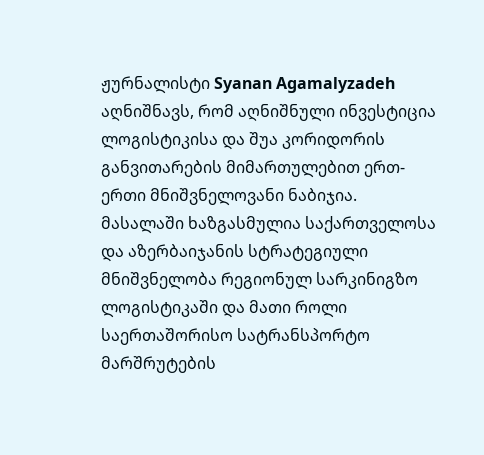ჟურნალისტი Syanan Agamalyzadeh აღნიშნავს, რომ აღნიშნული ინვესტიცია ლოგისტიკისა და შუა კორიდორის განვითარების მიმართულებით ერთ-ერთი მნიშვნელოვანი ნაბიჯია. მასალაში ხაზგასმულია საქართველოსა და აზერბაიჯანის სტრატეგიული მნიშვნელობა რეგიონულ სარკინიგზო ლოგისტიკაში და მათი როლი საერთაშორისო სატრანსპორტო მარშრუტების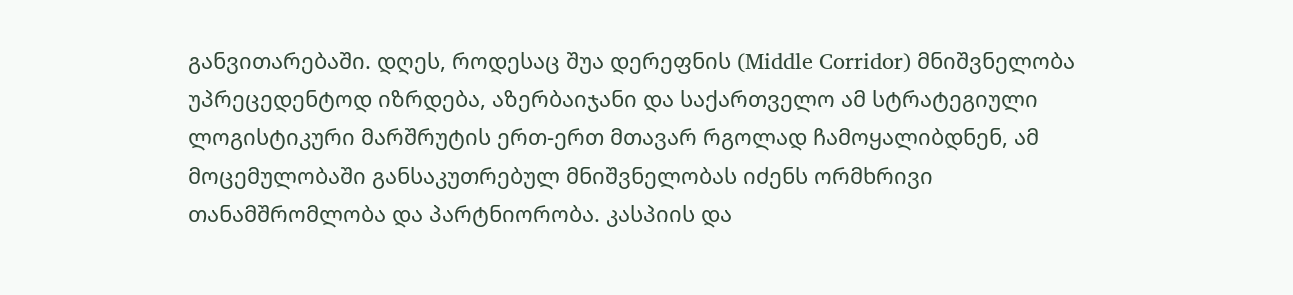განვითარებაში. დღეს, როდესაც შუა დერეფნის (Middle Corridor) მნიშვნელობა უპრეცედენტოდ იზრდება, აზერბაიჯანი და საქართველო ამ სტრატეგიული ლოგისტიკური მარშრუტის ერთ-ერთ მთავარ რგოლად ჩამოყალიბდნენ, ამ მოცემულობაში განსაკუთრებულ მნიშვნელობას იძენს ორმხრივი თანამშრომლობა და პარტნიორობა. კასპიის და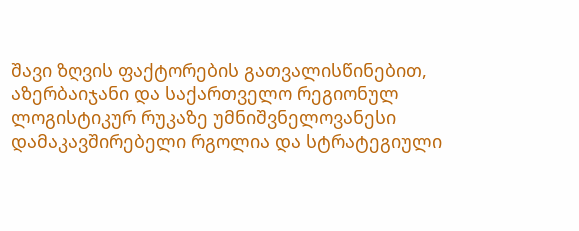შავი ზღვის ფაქტორების გათვალისწინებით, აზერბაიჯანი და საქართველო რეგიონულ ლოგისტიკურ რუკაზე უმნიშვნელოვანესი დამაკავშირებელი რგოლია და სტრატეგიული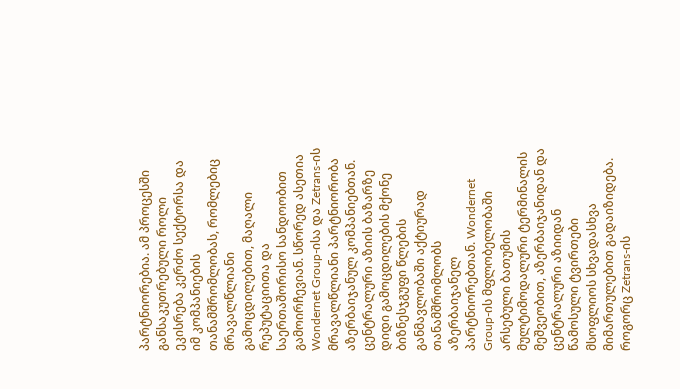პარტნიორებია. ამ პროცესში განსაკუთრებული როლი ეკისრება კერძო სექტორსა და იმ კომპანიების თანამშრომლობას, რომლებიც მრავალწლიანი გამოცდილებით, მაღალი რეპუტაციითა და საერთაშორისო სანდოობით გამოირჩევიან. სწორედ ასეთია Wondernet Group-ისა და Zetrans-ის მრავალწლიანი პარტნიორობა აზერბაიჯანულ კომპანიებთან. ცენტრალური აზიის ბაზარზე დიდი გამოცდილების მქონე ბიზნესჯგუფი წლების განმავლობაში აქტიურად თანამშრომლობს აზერბაიჯანელ პარტნიორებთან. Wondernet Group-ის მფლობელობაში არსებული ბათუმის მულტიმოდალური ტერმინალის მეშვეობით, აზერბაიჯანიდან და ცენტრალური აზიიდან წამოსული ტვირთები მსოფლიოს სხვადასხვა მიმართულებით გადაიზიდება. როგორც Zetrans-ის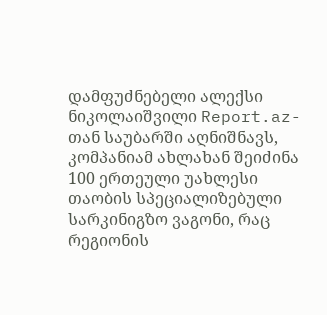დამფუძნებელი ალექსი ნიკოლაიშვილი Report.az-თან საუბარში აღნიშნავს, კომპანიამ ახლახან შეიძინა 100 ერთეული უახლესი თაობის სპეციალიზებული სარკინიგზო ვაგონი, რაც რეგიონის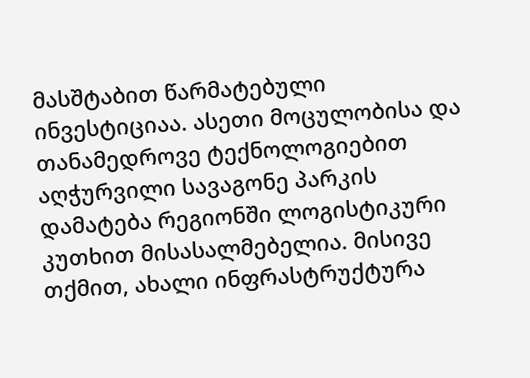მასშტაბით წარმატებული ინვესტიციაა. ასეთი მოცულობისა და თანამედროვე ტექნოლოგიებით აღჭურვილი სავაგონე პარკის დამატება რეგიონში ლოგისტიკური კუთხით მისასალმებელია. მისივე თქმით, ახალი ინფრასტრუქტურა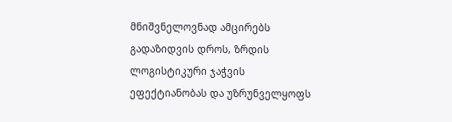მნიშვნელოვნად ამცირებს გადაზიდვის დროს, ზრდის ლოგისტიკური ჯაჭვის ეფექტიანობას და უზრუნველყოფს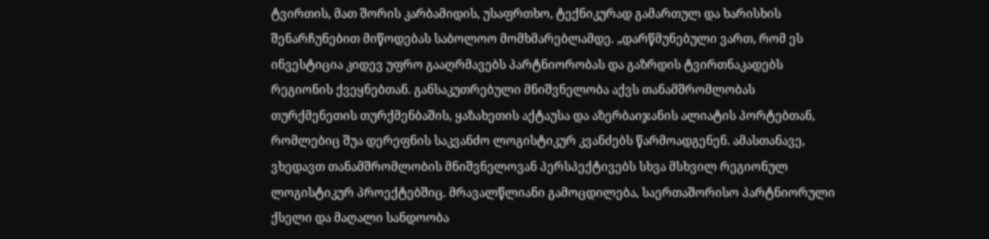ტვირთის, მათ შორის კარბამიდის, უსაფრთხო, ტექნიკურად გამართულ და ხარისხის შენარჩუნებით მიწოდებას საბოლოო მომხმარებლამდე. „დარწმუნებული ვართ, რომ ეს ინვესტიცია კიდევ უფრო გააღრმავებს პარტნიორობას და გაზრდის ტვირთნაკადებს რეგიონის ქვეყნებთან. განსაკუთრებული მნიშვნელობა აქვს თანამშრომლობას თურქმენეთის თურქმენბაშის, ყაზახეთის აქტაუსა და აზერბაიჯანის ალიატის პორტებთან, რომლებიც შუა დერეფნის საკვანძო ლოგისტიკურ კვანძებს წარმოადგენენ. ამასთანავე, ვხედავთ თანამშრომლობის მნიშვნელოვან პერსპექტივებს სხვა მსხვილ რეგიონულ ლოგისტიკურ პროექტებშიც. მრავალწლიანი გამოცდილება, საერთაშორისო პარტნიორული ქსელი და მაღალი სანდოობა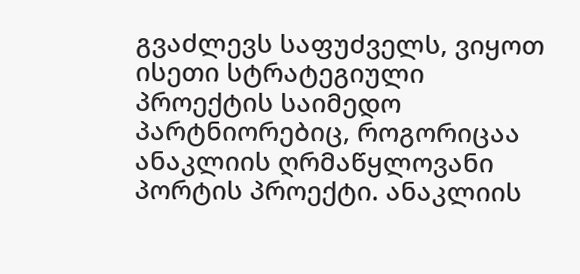გვაძლევს საფუძველს, ვიყოთ ისეთი სტრატეგიული პროექტის საიმედო პარტნიორებიც, როგორიცაა ანაკლიის ღრმაწყლოვანი პორტის პროექტი. ანაკლიის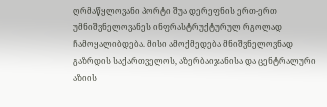ღრმაწყლოვანი პორტი შუა დერეფნის ერთ-ერთ უმნიშვნელოვანეს ინფრასტრუქტურულ რგოლად ჩამოყალიბდება. მისი ამოქმედება მნიშვნელოვნად გაზრდის საქართველოს, აზერბაიჯანისა და ცენტრალური აზიის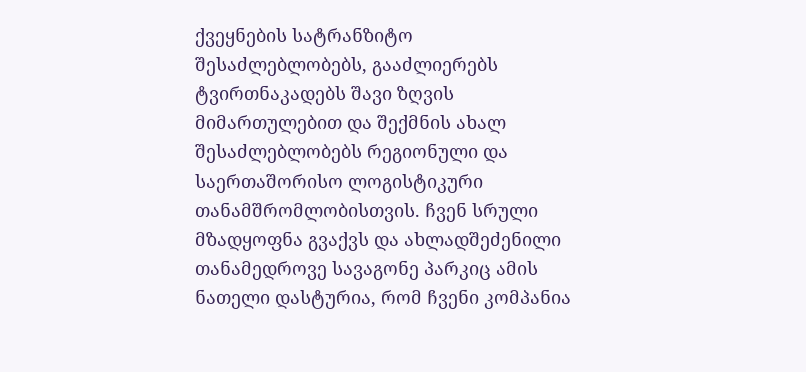ქვეყნების სატრანზიტო შესაძლებლობებს, გააძლიერებს ტვირთნაკადებს შავი ზღვის მიმართულებით და შექმნის ახალ შესაძლებლობებს რეგიონული და საერთაშორისო ლოგისტიკური თანამშრომლობისთვის. ჩვენ სრული მზადყოფნა გვაქვს და ახლადშეძენილი თანამედროვე სავაგონე პარკიც ამის ნათელი დასტურია, რომ ჩვენი კომპანია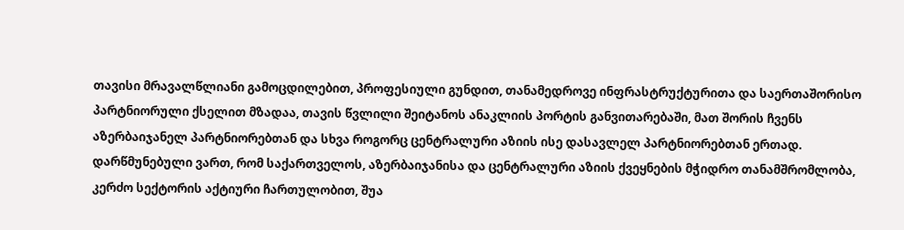თავისი მრავალწლიანი გამოცდილებით, პროფესიული გუნდით, თანამედროვე ინფრასტრუქტურითა და საერთაშორისო პარტნიორული ქსელით მზადაა, თავის წვლილი შეიტანოს ანაკლიის პორტის განვითარებაში, მათ შორის ჩვენს აზერბაიჯანელ პარტნიორებთან და სხვა როგორც ცენტრალური აზიის ისე დასავლელ პარტნიორებთან ერთად. დარწმუნებული ვართ, რომ საქართველოს, აზერბაიჯანისა და ცენტრალური აზიის ქვეყნების მჭიდრო თანამშრომლობა, კერძო სექტორის აქტიური ჩართულობით, შუა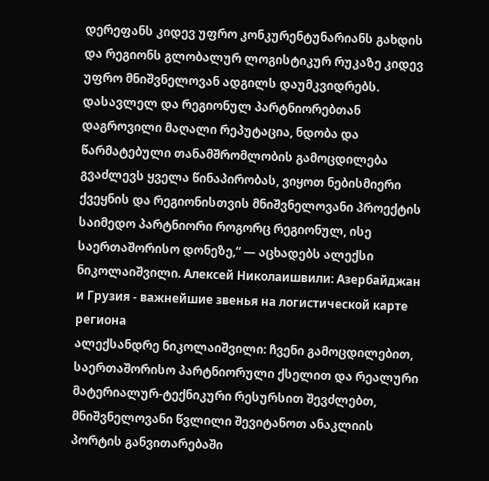დერეფანს კიდევ უფრო კონკურენტუნარიანს გახდის და რეგიონს გლობალურ ლოგისტიკურ რუკაზე კიდევ უფრო მნიშვნელოვან ადგილს დაუმკვიდრებს. დასავლელ და რეგიონულ პარტნიორებთან დაგროვილი მაღალი რეპუტაცია, ნდობა და წარმატებული თანამშრომლობის გამოცდილება გვაძლევს ყველა წინაპირობას, ვიყოთ ნებისმიერი ქვეყნის და რეგიონისთვის მნიშვნელოვანი პროექტის საიმედო პარტნიორი როგორც რეგიონულ, ისე საერთაშორისო დონეზე,“ — აცხადებს ალექსი ნიკოლაიშვილი. Алексей Николаишвили: Азербайджан и Грузия - важнейшие звенья на логистической карте региона
ალექსანდრე ნიკოლაიშვილი: ჩვენი გამოცდილებით, საერთაშორისო პარტნიორული ქსელით და რეალური მატერიალურ-ტექნიკური რესურსით შევძლებთ, მნიშვნელოვანი წვლილი შევიტანოთ ანაკლიის პორტის განვითარებაში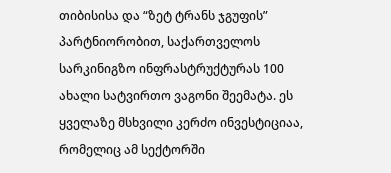თიბისისა და “ზეტ ტრანს ჯგუფის” პარტნიორობით, საქართველოს სარკინიგზო ინფრასტრუქტურას 100 ახალი სატვირთო ვაგონი შეემატა. ეს ყველაზე მსხვილი კერძო ინვესტიციაა, რომელიც ამ სექტორში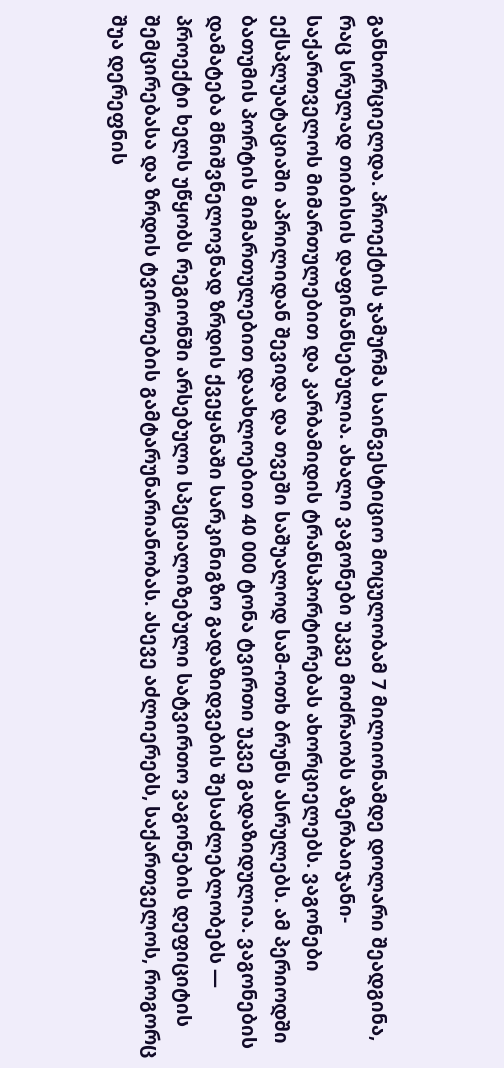განხორციელდა. პროექტის ჯამურმა საინვესტიციო მოცულობამ 7 მილიონამდე დოლარი შეადგინა, რაც სრულად თიბისის დაფინანსებულია. ახალი ვაგონები უკვე მოძრაობს აზერბაიჯანი-საქართველოს მიმართულებით და კარბამიდის ტრანსპორტირებას ახორციელებს. ვაგონები ექსპლუატაციაში აპრილიდან შევიდა და თვეში საშუალოდ სამ-ოთხ ბრუნს ასრულებს. ამ პერიოდში ბათუმის პორტის მიმართულებით დაახლოებით 40 000 ტონა ტვირთი უკვე გადაზიდულია. ვაგონების დამატება მნიშვნელოვნად ზრდის ქვეყანაში სარკინიგზო გადაზიდვების შესაძლებლობებს — პროექტი ხელს უწყობს რეგიონში არსებული სპეციალიზებული სატვირთო ვაგონების დეფიციტის შემცირებასა და ზრდის ტვირთების გამტარუნარიანობას. ასევე აძლიერებს, საქართველოს, როგორც შუა დერეფნის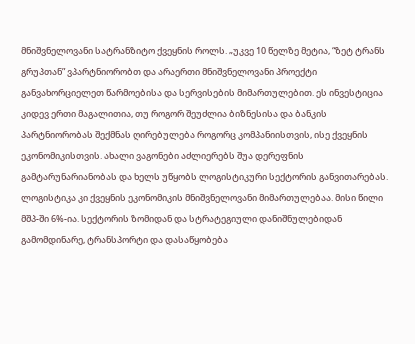მნიშვნელოვანი სატრანზიტო ქვეყნის როლს. „უკვე 10 წელზე მეტია, “ზეტ ტრანს გრუპთან” ვპარტნიორობთ და არაერთი მნიშვნელოვანი პროექტი განვახორციელეთ წარმოებისა და სერვისების მიმართულებით. ეს ინვესტიცია კიდევ ერთი მაგალითია, თუ როგორ შეუძლია ბიზნესისა და ბანკის პარტნიორობას შექმნას ღირებულება როგორც კომპანიისთვის, ისე ქვეყნის ეკონომიკისთვის. ახალი ვაგონები აძლიერებს შუა დერეფნის გამტარუნარიანობას და ხელს უწყობს ლოგისტიკური სექტორის განვითარებას. ლოგისტიკა კი ქვეყნის ეკონომიკის მნიშვნელოვანი მიმართულებაა. მისი წილი მშპ-ში 6%-ია. სექტორის ზომიდან და სტრატეგიული დანიშნულებიდან გამომდინარე, ტრანსპორტი და დასაწყობება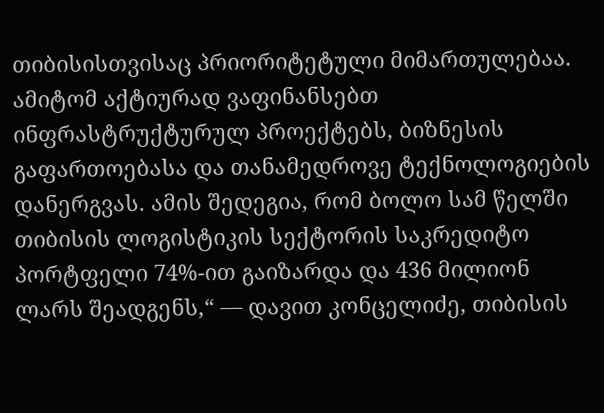თიბისისთვისაც პრიორიტეტული მიმართულებაა. ამიტომ აქტიურად ვაფინანსებთ ინფრასტრუქტურულ პროექტებს, ბიზნესის გაფართოებასა და თანამედროვე ტექნოლოგიების დანერგვას. ამის შედეგია, რომ ბოლო სამ წელში თიბისის ლოგისტიკის სექტორის საკრედიტო პორტფელი 74%-ით გაიზარდა და 436 მილიონ ლარს შეადგენს,“ — დავით კონცელიძე, თიბისის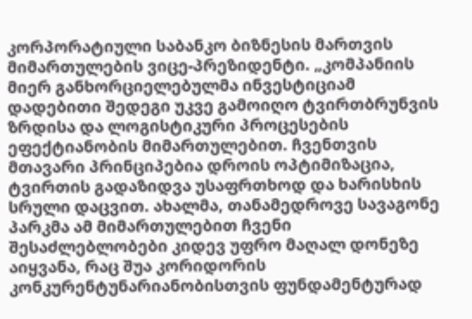კორპორატიული საბანკო ბიზნესის მართვის მიმართულების ვიცე-პრეზიდენტი. „კომპანიის მიერ განხორციელებულმა ინვესტიციამ დადებითი შედეგი უკვე გამოიღო ტვირთბრუნვის ზრდისა და ლოგისტიკური პროცესების ეფექტიანობის მიმართულებით. ჩვენთვის მთავარი პრინციპებია დროის ოპტიმიზაცია, ტვირთის გადაზიდვა უსაფრთხოდ და ხარისხის სრული დაცვით. ახალმა, თანამედროვე სავაგონე პარკმა ამ მიმართულებით ჩვენი შესაძლებლობები კიდევ უფრო მაღალ დონეზე აიყვანა, რაც შუა კორიდორის კონკურენტუნარიანობისთვის ფუნდამენტურად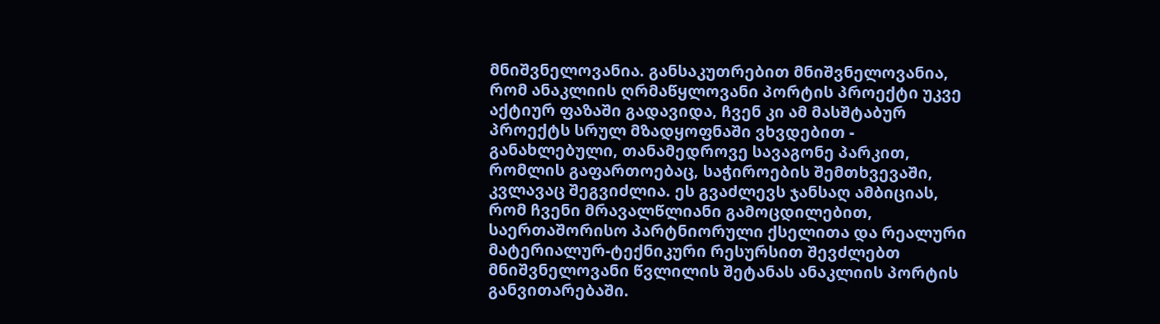მნიშვნელოვანია. განსაკუთრებით მნიშვნელოვანია, რომ ანაკლიის ღრმაწყლოვანი პორტის პროექტი უკვე აქტიურ ფაზაში გადავიდა, ჩვენ კი ამ მასშტაბურ პროექტს სრულ მზადყოფნაში ვხვდებით - განახლებული, თანამედროვე სავაგონე პარკით, რომლის გაფართოებაც, საჭიროების შემთხვევაში, კვლავაც შეგვიძლია. ეს გვაძლევს ჯანსაღ ამბიციას, რომ ჩვენი მრავალწლიანი გამოცდილებით, საერთაშორისო პარტნიორული ქსელითა და რეალური მატერიალურ-ტექნიკური რესურსით შევძლებთ მნიშვნელოვანი წვლილის შეტანას ანაკლიის პორტის განვითარებაში.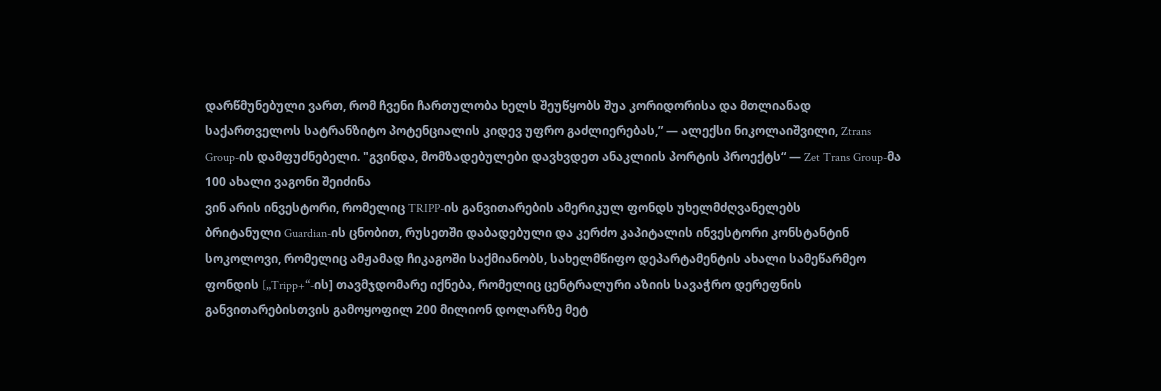დარწმუნებული ვართ, რომ ჩვენი ჩართულობა ხელს შეუწყობს შუა კორიდორისა და მთლიანად საქართველოს სატრანზიტო პოტენციალის კიდევ უფრო გაძლიერებას,” — ალექსი ნიკოლაიშვილი, Ztrans Group-ის დამფუძნებელი. "გვინდა, მომზადებულები დავხვდეთ ანაკლიის პორტის პროექტს“ — Zet Trans Group-მა 100 ახალი ვაგონი შეიძინა
ვინ არის ინვესტორი, რომელიც TRIPP-ის განვითარების ამერიკულ ფონდს უხელმძღვანელებს
ბრიტანული Guardian-ის ცნობით, რუსეთში დაბადებული და კერძო კაპიტალის ინვესტორი კონსტანტინ სოკოლოვი, რომელიც ამჟამად ჩიკაგოში საქმიანობს, სახელმწიფო დეპარტამენტის ახალი სამეწარმეო ფონდის [„Tripp+“-ის] თავმჯდომარე იქნება, რომელიც ცენტრალური აზიის სავაჭრო დერეფნის განვითარებისთვის გამოყოფილ 200 მილიონ დოლარზე მეტ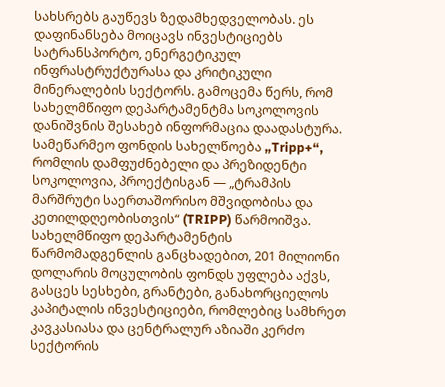სახსრებს გაუწევს ზედამხედველობას. ეს დაფინანსება მოიცავს ინვესტიციებს სატრანსპორტო, ენერგეტიკულ ინფრასტრუქტურასა და კრიტიკული მინერალების სექტორს. გამოცემა წერს, რომ სახელმწიფო დეპარტამენტმა სოკოლოვის დანიშვნის შესახებ ინფორმაცია დაადასტურა. სამეწარმეო ფონდის სახელწოება „Tripp+“, რომლის დამფუძნებელი და პრეზიდენტი სოკოლოვია, პროექტისგან — „ტრამპის მარშრუტი საერთაშორისო მშვიდობისა და კეთილდღეობისთვის“ (TRIPP) წარმოიშვა. სახელმწიფო დეპარტამენტის წარმომადგენლის განცხადებით, 201 მილიონი დოლარის მოცულობის ფონდს უფლება აქვს, გასცეს სესხები, გრანტები, განახორციელოს კაპიტალის ინვესტიციები, რომლებიც სამხრეთ კავკასიასა და ცენტრალურ აზიაში კერძო სექტორის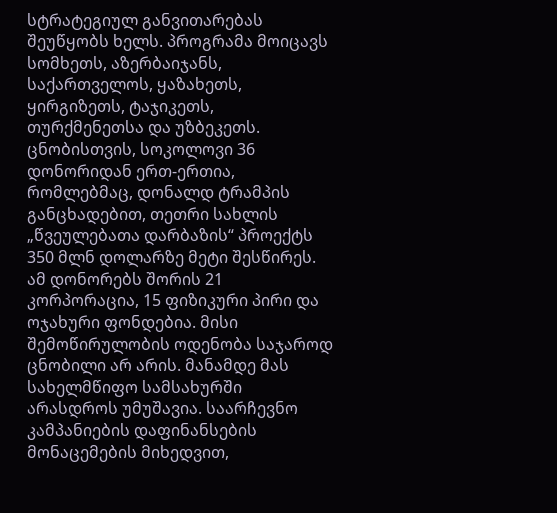სტრატეგიულ განვითარებას შეუწყობს ხელს. პროგრამა მოიცავს სომხეთს, აზერბაიჯანს, საქართველოს, ყაზახეთს, ყირგიზეთს, ტაჯიკეთს, თურქმენეთსა და უზბეკეთს. ცნობისთვის, სოკოლოვი 36 დონორიდან ერთ-ერთია, რომლებმაც, დონალდ ტრამპის განცხადებით, თეთრი სახლის „წვეულებათა დარბაზის“ პროექტს 350 მლნ დოლარზე მეტი შესწირეს. ამ დონორებს შორის 21 კორპორაცია, 15 ფიზიკური პირი და ოჯახური ფონდებია. მისი შემოწირულობის ოდენობა საჯაროდ ცნობილი არ არის. მანამდე მას სახელმწიფო სამსახურში არასდროს უმუშავია. საარჩევნო კამპანიების დაფინანსების მონაცემების მიხედვით,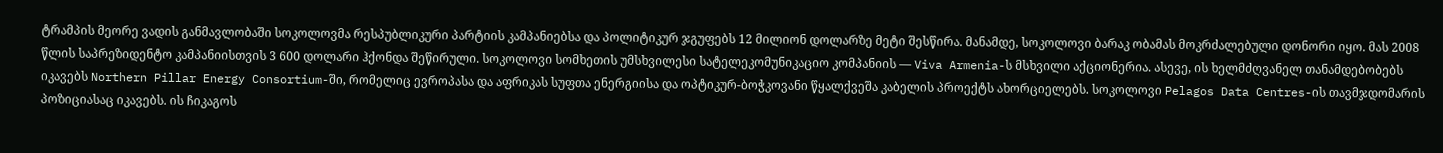ტრამპის მეორე ვადის განმავლობაში სოკოლოვმა რესპუბლიკური პარტიის კამპანიებსა და პოლიტიკურ ჯგუფებს 12 მილიონ დოლარზე მეტი შესწირა. მანამდე, სოკოლოვი ბარაკ ობამას მოკრძალებული დონორი იყო. მას 2008 წლის საპრეზიდენტო კამპანიისთვის 3 600 დოლარი ჰქონდა შეწირული. სოკოლოვი სომხეთის უმსხვილესი სატელეკომუნიკაციო კომპანიის — Viva Armenia-ს მსხვილი აქციონერია. ასევე, ის ხელმძღვანელ თანამდებობებს იკავებს Northern Pillar Energy Consortium-ში, რომელიც ევროპასა და აფრიკას სუფთა ენერგიისა და ოპტიკურ-ბოჭკოვანი წყალქვეშა კაბელის პროექტს ახორციელებს. სოკოლოვი Pelagos Data Centres-ის თავმჯდომარის პოზიციასაც იკავებს. ის ჩიკაგოს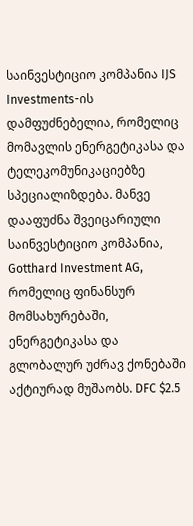საინვესტიციო კომპანია IJS Investments-ის დამფუძნებელია, რომელიც მომავლის ენერგეტიკასა და ტელეკომუნიკაციებზე სპეციალიზდება. მანვე დააფუძნა შვეიცარიული საინვესტიციო კომპანია, Gotthard Investment AG, რომელიც ფინანსურ მომსახურებაში, ენერგეტიკასა და გლობალურ უძრავ ქონებაში აქტიურად მუშაობს. DFC $2.5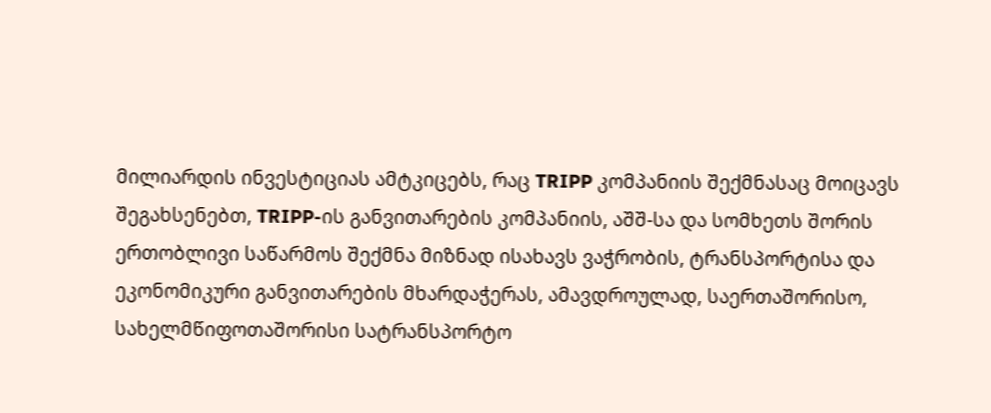მილიარდის ინვესტიციას ამტკიცებს, რაც TRIPP კომპანიის შექმნასაც მოიცავს შეგახსენებთ, TRIPP-ის განვითარების კომპანიის, აშშ-სა და სომხეთს შორის ერთობლივი საწარმოს შექმნა მიზნად ისახავს ვაჭრობის, ტრანსპორტისა და ეკონომიკური განვითარების მხარდაჭერას, ამავდროულად, საერთაშორისო, სახელმწიფოთაშორისი სატრანსპორტო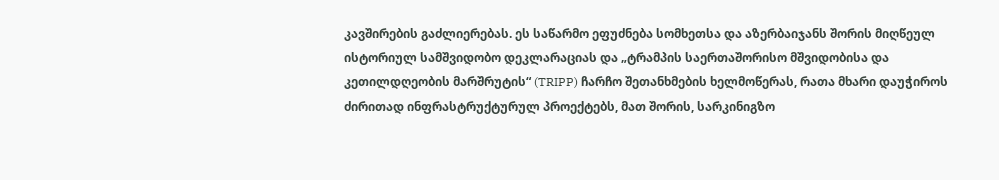კავშირების გაძლიერებას. ეს საწარმო ეფუძნება სომხეთსა და აზერბაიჯანს შორის მიღწეულ ისტორიულ სამშვიდობო დეკლარაციას და „ტრამპის საერთაშორისო მშვიდობისა და კეთილდღეობის მარშრუტის“ (TRIPP) ჩარჩო შეთანხმების ხელმოწერას, რათა მხარი დაუჭიროს ძირითად ინფრასტრუქტურულ პროექტებს, მათ შორის, სარკინიგზო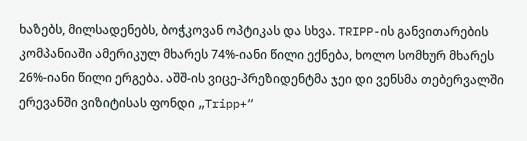ხაზებს, მილსადენებს, ბოჭკოვან ოპტიკას და სხვა. TRIPP-ის განვითარების კომპანიაში ამერიკულ მხარეს 74%-იანი წილი ექნება, ხოლო სომხურ მხარეს 26%-იანი წილი ერგება. აშშ-ის ვიცე-პრეზიდენტმა ჯეი დი ვენსმა თებერვალში ერევანში ვიზიტისას ფონდი „Tripp+“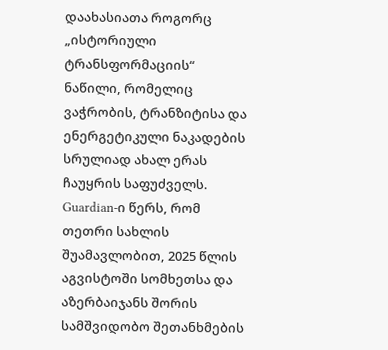დაახასიათა როგორც „ისტორიული ტრანსფორმაციის“ ნაწილი, რომელიც ვაჭრობის, ტრანზიტისა და ენერგეტიკული ნაკადების სრულიად ახალ ერას ჩაუყრის საფუძველს. Guardian-ი წერს, რომ თეთრი სახლის შუამავლობით, 2025 წლის აგვისტოში სომხეთსა და აზერბაიჯანს შორის სამშვიდობო შეთანხმების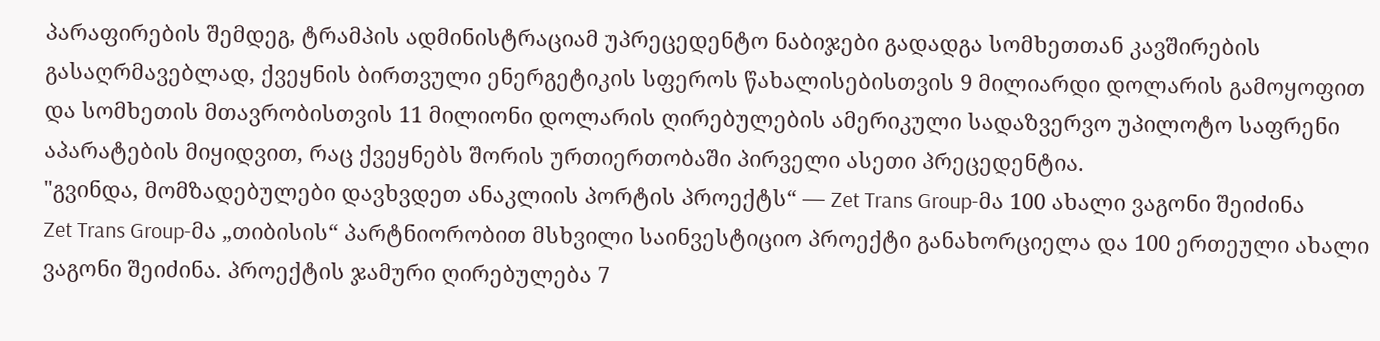პარაფირების შემდეგ, ტრამპის ადმინისტრაციამ უპრეცედენტო ნაბიჯები გადადგა სომხეთთან კავშირების გასაღრმავებლად, ქვეყნის ბირთვული ენერგეტიკის სფეროს წახალისებისთვის 9 მილიარდი დოლარის გამოყოფით და სომხეთის მთავრობისთვის 11 მილიონი დოლარის ღირებულების ამერიკული სადაზვერვო უპილოტო საფრენი აპარატების მიყიდვით, რაც ქვეყნებს შორის ურთიერთობაში პირველი ასეთი პრეცედენტია.
"გვინდა, მომზადებულები დავხვდეთ ანაკლიის პორტის პროექტს“ — Zet Trans Group-მა 100 ახალი ვაგონი შეიძინა
Zet Trans Group-მა „თიბისის“ პარტნიორობით მსხვილი საინვესტიციო პროექტი განახორციელა და 100 ერთეული ახალი ვაგონი შეიძინა. პროექტის ჯამური ღირებულება 7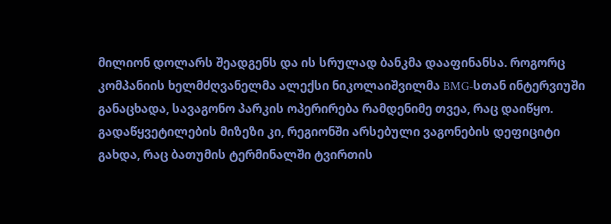მილიონ დოლარს შეადგენს და ის სრულად ბანკმა დააფინანსა. როგორც კომპანიის ხელმძღვანელმა ალექსი ნიკოლაიშვილმა BMG-სთან ინტერვიუში განაცხადა, სავაგონო პარკის ოპერირება რამდენიმე თვეა, რაც დაიწყო. გადაწყვეტილების მიზეზი კი, რეგიონში არსებული ვაგონების დეფიციტი გახდა, რაც ბათუმის ტერმინალში ტვირთის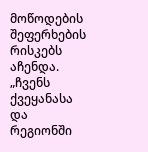მოწოდების შეფერხების რისკებს აჩენდა. „ჩვენს ქვეყანასა და რეგიონში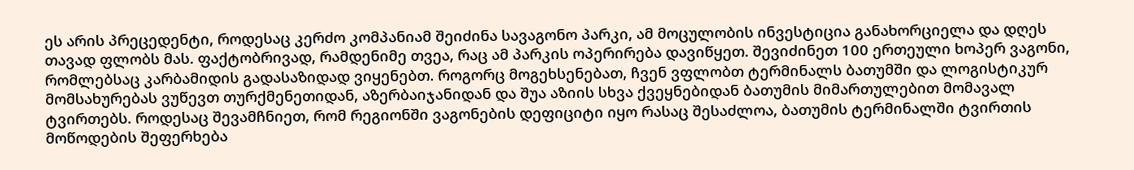ეს არის პრეცედენტი, როდესაც კერძო კომპანიამ შეიძინა სავაგონო პარკი, ამ მოცულობის ინვესტიცია განახორციელა და დღეს თავად ფლობს მას. ფაქტობრივად, რამდენიმე თვეა, რაც ამ პარკის ოპერირება დავიწყეთ. შევიძინეთ 100 ერთეული ხოპერ ვაგონი, რომლებსაც კარბამიდის გადასაზიდად ვიყენებთ. როგორც მოგეხსენებათ, ჩვენ ვფლობთ ტერმინალს ბათუმში და ლოგისტიკურ მომსახურებას ვუწევთ თურქმენეთიდან, აზერბაიჯანიდან და შუა აზიის სხვა ქვეყნებიდან ბათუმის მიმართულებით მომავალ ტვირთებს. როდესაც შევამჩნიეთ, რომ რეგიონში ვაგონების დეფიციტი იყო რასაც შესაძლოა, ბათუმის ტერმინალში ტვირთის მოწოდების შეფერხება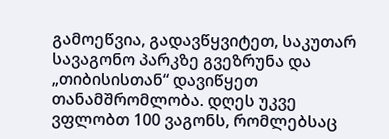გამოეწვია, გადავწყვიტეთ, საკუთარ სავაგონო პარკზე გვეზრუნა და „თიბისისთან“ დავიწყეთ თანამშრომლობა. დღეს უკვე ვფლობთ 100 ვაგონს, რომლებსაც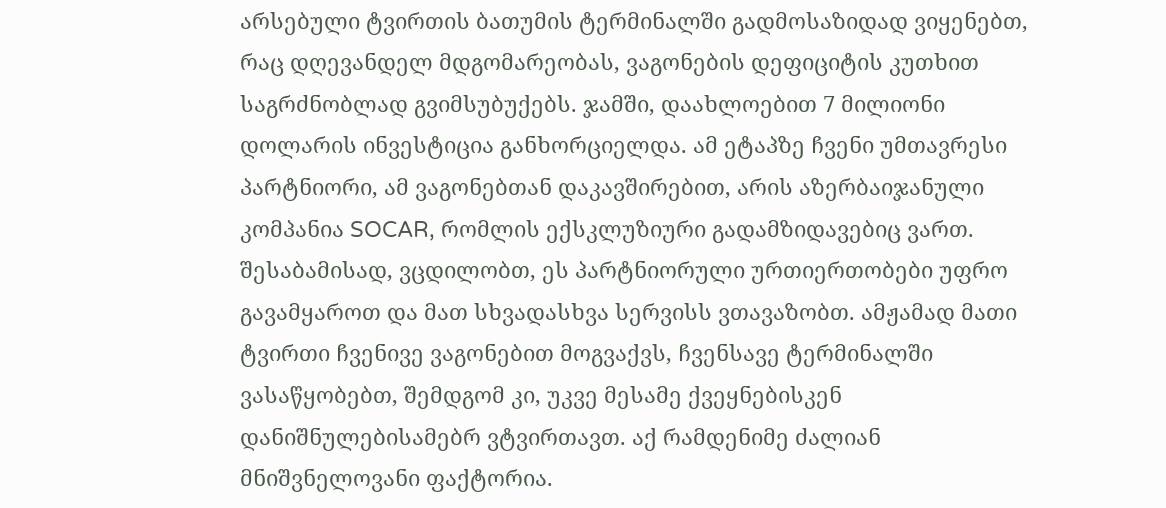არსებული ტვირთის ბათუმის ტერმინალში გადმოსაზიდად ვიყენებთ, რაც დღევანდელ მდგომარეობას, ვაგონების დეფიციტის კუთხით საგრძნობლად გვიმსუბუქებს. ჯამში, დაახლოებით 7 მილიონი დოლარის ინვესტიცია განხორციელდა. ამ ეტაპზე ჩვენი უმთავრესი პარტნიორი, ამ ვაგონებთან დაკავშირებით, არის აზერბაიჯანული კომპანია SOCAR, რომლის ექსკლუზიური გადამზიდავებიც ვართ. შესაბამისად, ვცდილობთ, ეს პარტნიორული ურთიერთობები უფრო გავამყაროთ და მათ სხვადასხვა სერვისს ვთავაზობთ. ამჟამად მათი ტვირთი ჩვენივე ვაგონებით მოგვაქვს, ჩვენსავე ტერმინალში ვასაწყობებთ, შემდგომ კი, უკვე მესამე ქვეყნებისკენ დანიშნულებისამებრ ვტვირთავთ. აქ რამდენიმე ძალიან მნიშვნელოვანი ფაქტორია.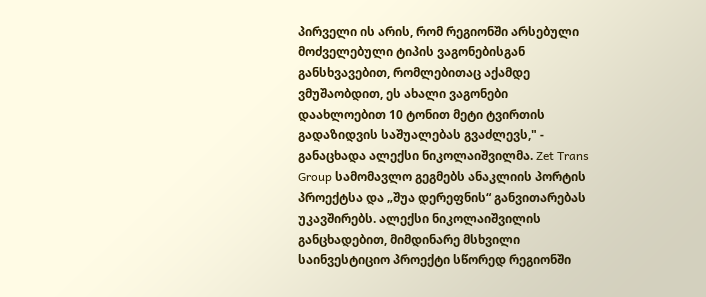პირველი ის არის, რომ რეგიონში არსებული მოძველებული ტიპის ვაგონებისგან განსხვავებით, რომლებითაც აქამდე ვმუშაობდით, ეს ახალი ვაგონები დაახლოებით 10 ტონით მეტი ტვირთის გადაზიდვის საშუალებას გვაძლევს," - განაცხადა ალექსი ნიკოლაიშვილმა. Zet Trans Group სამომავლო გეგმებს ანაკლიის პორტის პროექტსა და „შუა დერეფნის“ განვითარებას უკავშირებს. ალექსი ნიკოლაიშვილის განცხადებით, მიმდინარე მსხვილი საინვესტიციო პროექტი სწორედ რეგიონში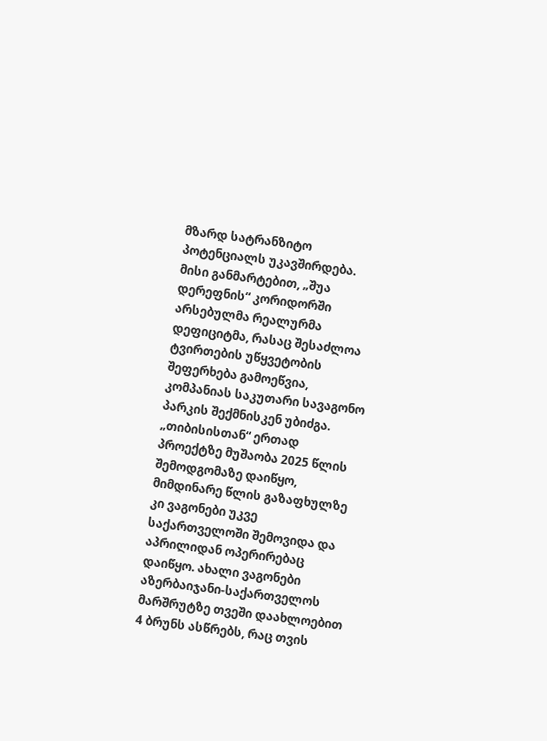მზარდ სატრანზიტო პოტენციალს უკავშირდება. მისი განმარტებით, „შუა დერეფნის“ კორიდორში არსებულმა რეალურმა დეფიციტმა, რასაც შესაძლოა ტვირთების უწყვეტობის შეფერხება გამოეწვია, კომპანიას საკუთარი სავაგონო პარკის შექმნისკენ უბიძგა. „თიბისისთან“ ერთად პროექტზე მუშაობა 2025 წლის შემოდგომაზე დაიწყო, მიმდინარე წლის გაზაფხულზე კი ვაგონები უკვე საქართველოში შემოვიდა და აპრილიდან ოპერირებაც დაიწყო. ახალი ვაგონები აზერბაიჯანი-საქართველოს მარშრუტზე თვეში დაახლოებით 4 ბრუნს ასწრებს, რაც თვის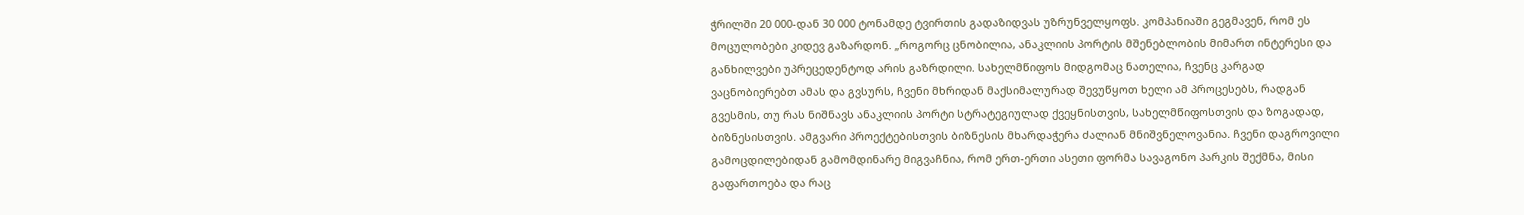ჭრილში 20 000-დან 30 000 ტონამდე ტვირთის გადაზიდვას უზრუნველყოფს. კომპანიაში გეგმავენ, რომ ეს მოცულობები კიდევ გაზარდონ. „როგორც ცნობილია, ანაკლიის პორტის მშენებლობის მიმართ ინტერესი და განხილვები უპრეცედენტოდ არის გაზრდილი. სახელმწიფოს მიდგომაც ნათელია, ჩვენც კარგად ვაცნობიერებთ ამას და გვსურს, ჩვენი მხრიდან მაქსიმალურად შევუწყოთ ხელი ამ პროცესებს, რადგან გვესმის, თუ რას ნიშნავს ანაკლიის პორტი სტრატეგიულად ქვეყნისთვის, სახელმწიფოსთვის და ზოგადად, ბიზნესისთვის. ამგვარი პროექტებისთვის ბიზნესის მხარდაჭერა ძალიან მნიშვნელოვანია. ჩვენი დაგროვილი გამოცდილებიდან გამომდინარე მიგვაჩნია, რომ ერთ-ერთი ასეთი ფორმა სავაგონო პარკის შექმნა, მისი გაფართოება და რაც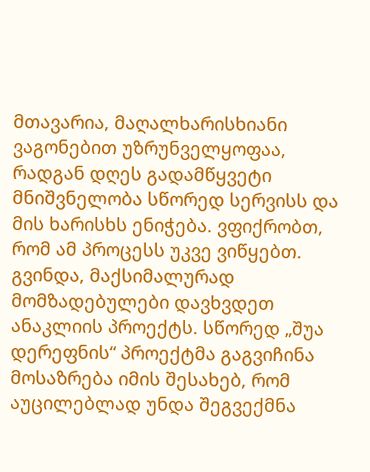მთავარია, მაღალხარისხიანი ვაგონებით უზრუნველყოფაა, რადგან დღეს გადამწყვეტი მნიშვნელობა სწორედ სერვისს და მის ხარისხს ენიჭება. ვფიქრობთ, რომ ამ პროცესს უკვე ვიწყებთ. გვინდა, მაქსიმალურად მომზადებულები დავხვდეთ ანაკლიის პროექტს. სწორედ „შუა დერეფნის“ პროექტმა გაგვიჩინა მოსაზრება იმის შესახებ, რომ აუცილებლად უნდა შეგვექმნა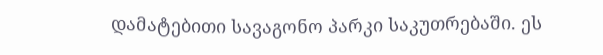დამატებითი სავაგონო პარკი საკუთრებაში. ეს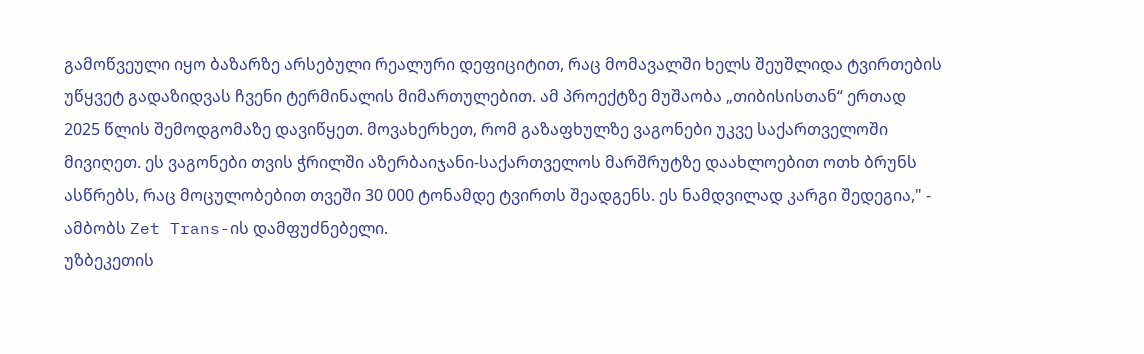გამოწვეული იყო ბაზარზე არსებული რეალური დეფიციტით, რაც მომავალში ხელს შეუშლიდა ტვირთების უწყვეტ გადაზიდვას ჩვენი ტერმინალის მიმართულებით. ამ პროექტზე მუშაობა „თიბისისთან“ ერთად 2025 წლის შემოდგომაზე დავიწყეთ. მოვახერხეთ, რომ გაზაფხულზე ვაგონები უკვე საქართველოში მივიღეთ. ეს ვაგონები თვის ჭრილში აზერბაიჯანი-საქართველოს მარშრუტზე დაახლოებით ოთხ ბრუნს ასწრებს, რაც მოცულობებით თვეში 30 000 ტონამდე ტვირთს შეადგენს. ეს ნამდვილად კარგი შედეგია," - ამბობს Zet Trans-ის დამფუძნებელი.
უზბეკეთის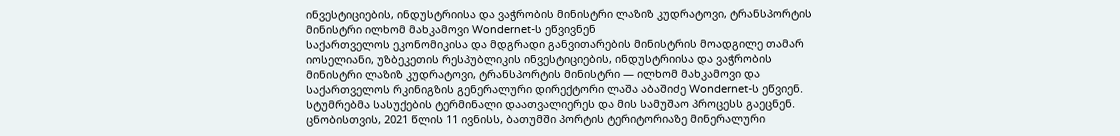ინვესტიციების, ინდუსტრიისა და ვაჭრობის მინისტრი ლაზიზ კუდრატოვი, ტრანსპორტის მინისტრი ილხომ მახკამოვი Wondernet-ს ეწვივნენ
საქართველოს ეკონომიკისა და მდგრადი განვითარების მინისტრის მოადგილე თამარ იოსელიანი, უზბეკეთის რესპუბლიკის ინვესტიციების, ინდუსტრიისა და ვაჭრობის მინისტრი ლაზიზ კუდრატოვი, ტრანსპორტის მინისტრი — ილხომ მახკამოვი და საქართველოს რკინიგზის გენერალური დირექტორი ლაშა აბაშიძე Wondernet-ს ეწვიენ. სტუმრებმა სასუქების ტერმინალი დაათვალიერეს და მის სამუშაო პროცესს გაეცნენ. ცნობისთვის, 2021 წლის 11 ივნისს, ბათუმში პორტის ტერიტორიაზე მინერალური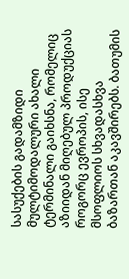სასუქების გადამზიდი მულტიმოდალური ახალი ტერმინალი გაიხსნა, რომელიც აზიიდან მიღებულ პროდუქციას როგორც ევროპის, ისე მსოფლიოს სხვადასხვა ბაზართან აკავშირებს. ბათუმის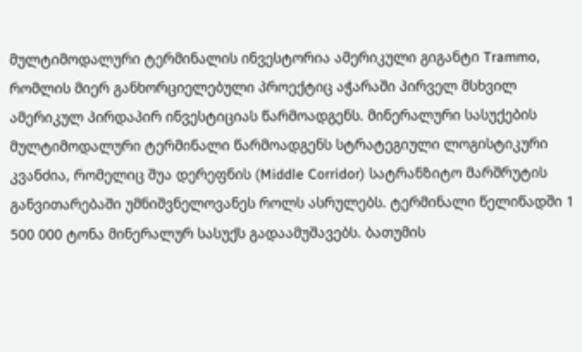მულტიმოდალური ტერმინალის ინვესტორია ამერიკული გიგანტი Trammo, რომლის მიერ განხორციელებული პროექტიც აჭარაში პირველ მსხვილ ამერიკულ პირდაპირ ინვესტიციას წარმოადგენს. მინერალური სასუქების მულტიმოდალური ტერმინალი წარმოადგენს სტრატეგიული ლოგისტიკური კვანძია, რომელიც შუა დერეფნის (Middle Corridor) სატრანზიტო მარშრუტის განვითარებაში უმნიშვნელოვანეს როლს ასრულებს. ტერმინალი წელიწადში 1 500 000 ტონა მინერალურ სასუქს გადაამუშავებს. ბათუმის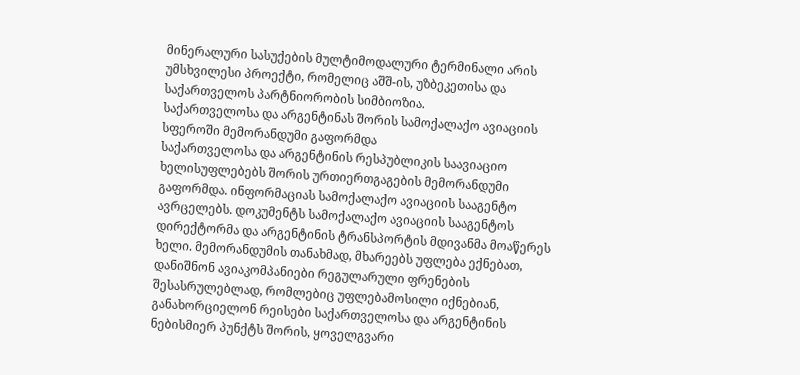მინერალური სასუქების მულტიმოდალური ტერმინალი არის უმსხვილესი პროექტი, რომელიც აშშ-ის, უზბეკეთისა და საქართველოს პარტნიორობის სიმბიოზია.
საქართველოსა და არგენტინას შორის სამოქალაქო ავიაციის სფეროში მემორანდუმი გაფორმდა
საქართველოსა და არგენტინის რესპუბლიკის საავიაციო ხელისუფლებებს შორის ურთიერთგაგების მემორანდუმი გაფორმდა. ინფორმაციას სამოქალაქო ავიაციის სააგენტო ავრცელებს. დოკუმენტს სამოქალაქო ავიაციის სააგენტოს დირექტორმა და არგენტინის ტრანსპორტის მდივანმა მოაწერეს ხელი. მემორანდუმის თანახმად, მხარეებს უფლება ექნებათ, დანიშნონ ავიაკომპანიები რეგულარული ფრენების შესასრულებლად, რომლებიც უფლებამოსილი იქნებიან, განახორციელონ რეისები საქართველოსა და არგენტინის ნებისმიერ პუნქტს შორის, ყოველგვარი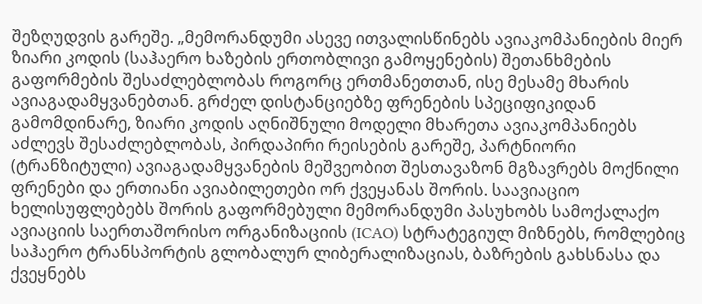შეზღუდვის გარეშე. „მემორანდუმი ასევე ითვალისწინებს ავიაკომპანიების მიერ ზიარი კოდის (საჰაერო ხაზების ერთობლივი გამოყენების) შეთანხმების გაფორმების შესაძლებლობას როგორც ერთმანეთთან, ისე მესამე მხარის ავიაგადამყვანებთან. გრძელ დისტანციებზე ფრენების სპეციფიკიდან გამომდინარე, ზიარი კოდის აღნიშნული მოდელი მხარეთა ავიაკომპანიებს აძლევს შესაძლებლობას, პირდაპირი რეისების გარეშე, პარტნიორი (ტრანზიტული) ავიაგადამყვანების მეშვეობით შესთავაზონ მგზავრებს მოქნილი ფრენები და ერთიანი ავიაბილეთები ორ ქვეყანას შორის. საავიაციო ხელისუფლებებს შორის გაფორმებული მემორანდუმი პასუხობს სამოქალაქო ავიაციის საერთაშორისო ორგანიზაციის (ICAO) სტრატეგიულ მიზნებს, რომლებიც საჰაერო ტრანსპორტის გლობალურ ლიბერალიზაციას, ბაზრების გახსნასა და ქვეყნებს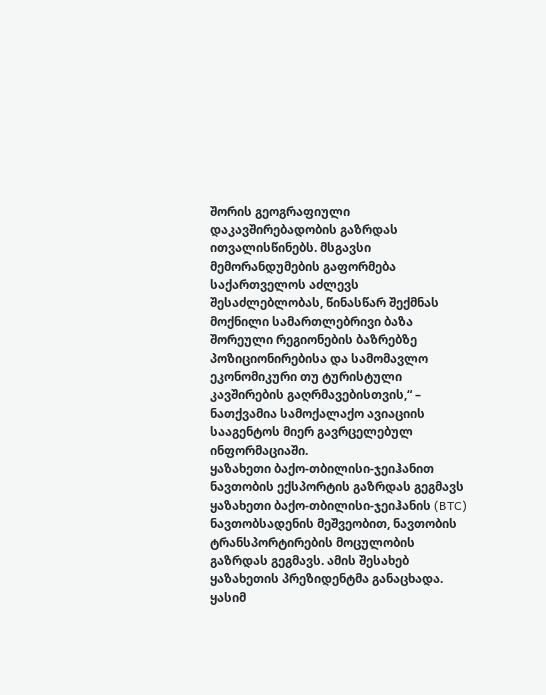შორის გეოგრაფიული დაკავშირებადობის გაზრდას ითვალისწინებს. მსგავსი მემორანდუმების გაფორმება საქართველოს აძლევს შესაძლებლობას, წინასწარ შექმნას მოქნილი სამართლებრივი ბაზა შორეული რეგიონების ბაზრებზე პოზიციონირებისა და სამომავლო ეკონომიკური თუ ტურისტული კავშირების გაღრმავებისთვის,“ – ნათქვამია სამოქალაქო ავიაციის სააგენტოს მიერ გავრცელებულ ინფორმაციაში.
ყაზახეთი ბაქო-თბილისი-ჯეიჰანით ნავთობის ექსპორტის გაზრდას გეგმავს
ყაზახეთი ბაქო-თბილისი-ჯეიჰანის (BTC) ნავთობსადენის მეშვეობით, ნავთობის ტრანსპორტირების მოცულობის გაზრდას გეგმავს. ამის შესახებ ყაზახეთის პრეზიდენტმა განაცხადა. ყასიმ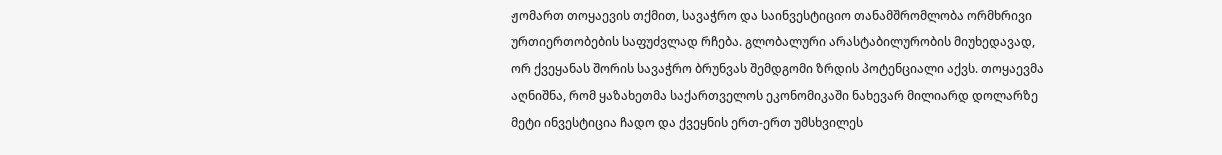ჟომართ თოყაევის თქმით, სავაჭრო და საინვესტიციო თანამშრომლობა ორმხრივი ურთიერთობების საფუძვლად რჩება. გლობალური არასტაბილურობის მიუხედავად, ორ ქვეყანას შორის სავაჭრო ბრუნვას შემდგომი ზრდის პოტენციალი აქვს. თოყაევმა აღნიშნა, რომ ყაზახეთმა საქართველოს ეკონომიკაში ნახევარ მილიარდ დოლარზე მეტი ინვესტიცია ჩადო და ქვეყნის ერთ-ერთ უმსხვილეს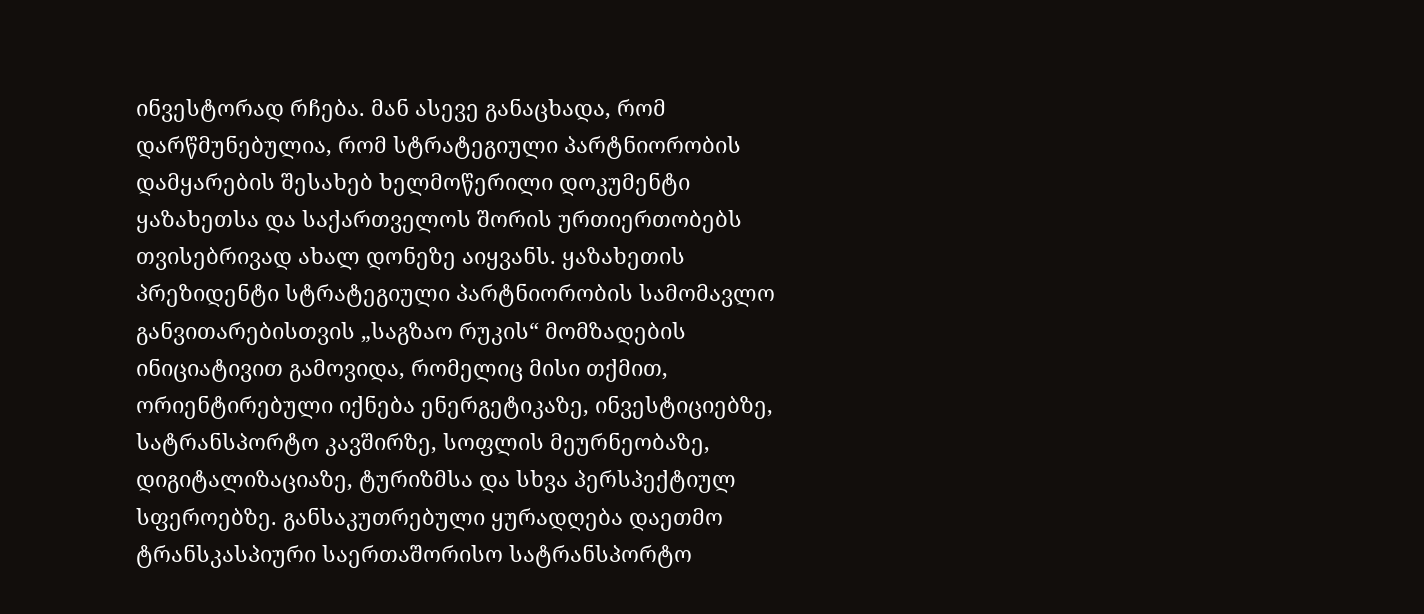ინვესტორად რჩება. მან ასევე განაცხადა, რომ დარწმუნებულია, რომ სტრატეგიული პარტნიორობის დამყარების შესახებ ხელმოწერილი დოკუმენტი ყაზახეთსა და საქართველოს შორის ურთიერთობებს თვისებრივად ახალ დონეზე აიყვანს. ყაზახეთის პრეზიდენტი სტრატეგიული პარტნიორობის სამომავლო განვითარებისთვის „საგზაო რუკის“ მომზადების ინიციატივით გამოვიდა, რომელიც მისი თქმით, ორიენტირებული იქნება ენერგეტიკაზე, ინვესტიციებზე, სატრანსპორტო კავშირზე, სოფლის მეურნეობაზე, დიგიტალიზაციაზე, ტურიზმსა და სხვა პერსპექტიულ სფეროებზე. განსაკუთრებული ყურადღება დაეთმო ტრანსკასპიური საერთაშორისო სატრანსპორტო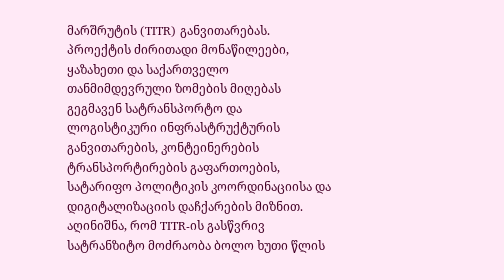მარშრუტის (TITR) განვითარებას. პროექტის ძირითადი მონაწილეები, ყაზახეთი და საქართველო თანმიმდევრული ზომების მიღებას გეგმავენ სატრანსპორტო და ლოგისტიკური ინფრასტრუქტურის განვითარების, კონტეინერების ტრანსპორტირების გაფართოების, სატარიფო პოლიტიკის კოორდინაციისა და დიგიტალიზაციის დაჩქარების მიზნით. აღინიშნა, რომ TITR-ის გასწვრივ სატრანზიტო მოძრაობა ბოლო ხუთი წლის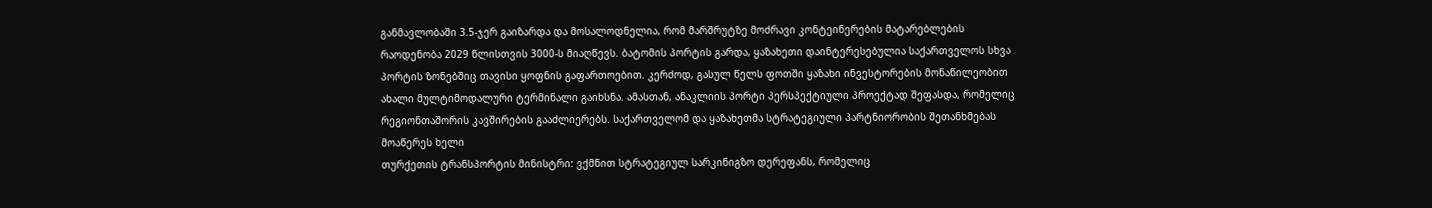განმავლობაში 3.5-ჯერ გაიზარდა და მოსალოდნელია, რომ მარშრუტზე მოძრავი კონტეინერების მატარებლების რაოდენობა 2029 წლისთვის 3000-ს მიაღწევს. ბატომის პორტის გარდა, ყაზახეთი დაინტერესებულია საქართველოს სხვა პორტის ზონებშიც თავისი ყოფნის გაფართოებით. კერძოდ, გასულ წელს ფოთში ყაზახი ინვესტორების მონაწილეობით ახალი მულტიმოდალური ტერმინალი გაიხსნა. ამასთან, ანაკლიის პორტი პერსპექტიული პროექტად შეფასდა, რომელიც რეგიონთაშორის კავშირების გააძლიერებს. საქართველომ და ყაზახეთმა სტრატეგიული პარტნიორობის შეთანხმებას მოაწერეს ხელი
თურქეთის ტრანსპორტის მინისტრი: ვქმნით სტრატეგიულ სარკინიგზო დერეფანს, რომელიც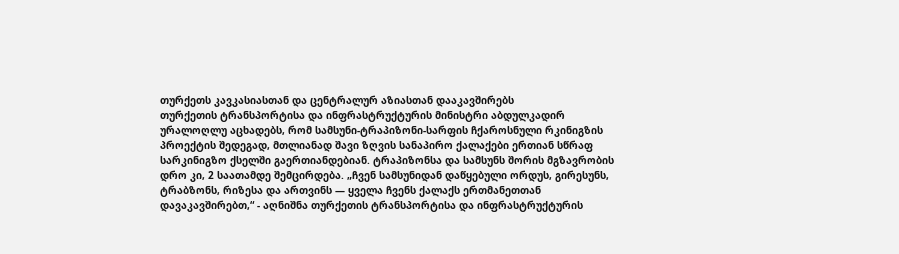თურქეთს კავკასიასთან და ცენტრალურ აზიასთან დააკავშირებს
თურქეთის ტრანსპორტისა და ინფრასტრუქტურის მინისტრი აბდულკადირ ურალოღლუ აცხადებს, რომ სამსუნი-ტრაპიზონი-სარფის ჩქაროსნული რკინიგზის პროექტის შედეგად, მთლიანად შავი ზღვის სანაპირო ქალაქები ერთიან სწრაფ სარკინიგზო ქსელში გაერთიანდებიან. ტრაპიზონსა და სამსუნს შორის მგზავრობის დრო კი, 2 საათამდე შემცირდება. „ჩვენ სამსუნიდან დაწყებული ორდუს, გირესუნს, ტრაბზონს, რიზესა და ართვინს — ყველა ჩვენს ქალაქს ერთმანეთთან დავაკავშირებთ,“ - აღნიშნა თურქეთის ტრანსპორტისა და ინფრასტრუქტურის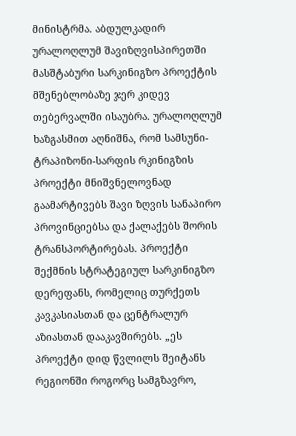მინისტრმა. აბდულკადირ ურალოღლუმ შავიზღვისპირეთში მასშტაბური სარკინიგზო პროექტის მშენებლობაზე ჯერ კიდევ თებერვალში ისაუბრა. ურალოღლუმ ხაზგასმით აღნიშნა, რომ სამსუნი-ტრაპიზონი-სარფის რკინიგზის პროექტი მნიშვნელოვნად გაამარტივებს შავი ზღვის სანაპირო პროვინციებსა და ქალაქებს შორის ტრანსპორტირებას. პროექტი შექმნის სტრატეგიულ სარკინიგზო დერეფანს, რომელიც თურქეთს კავკასიასთან და ცენტრალურ აზიასთან დააკავშირებს. „ეს პროექტი დიდ წვლილს შეიტანს რეგიონში როგორც სამგზავრო,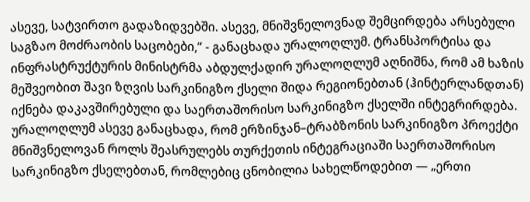ასევე, სატვირთო გადაზიდვებში. ასევე, მნიშვნელოვნად შემცირდება არსებული საგზაო მოძრაობის საცობები,“ - განაცხადა ურალოღლუმ. ტრანსპორტისა და ინფრასტრუქტურის მინისტრმა აბდულქადირ ურალოღლუმ აღნიშნა, რომ ამ ხაზის მეშვეობით შავი ზღვის სარკინიგზო ქსელი შიდა რეგიონებთან (ჰინტერლანდთან) იქნება დაკავშირებული და საერთაშორისო სარკინიგზო ქსელში ინტეგრირდება. ურალოღლუმ ასევე განაცხადა, რომ ერზინჯან–ტრაბზონის სარკინიგზო პროექტი მნიშვნელოვან როლს შეასრულებს თურქეთის ინტეგრაციაში საერთაშორისო სარკინიგზო ქსელებთან, რომლებიც ცნობილია სახელწოდებით — „ერთი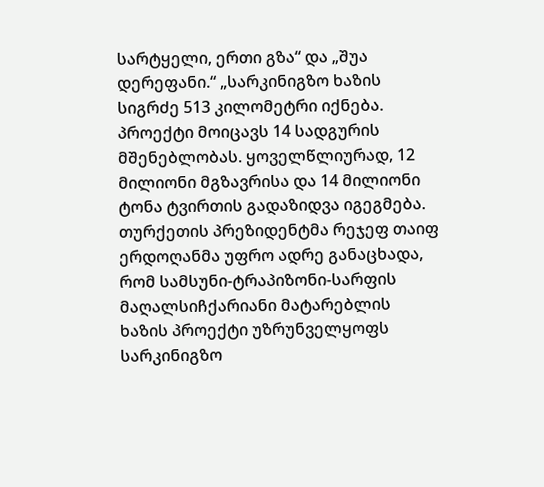სარტყელი, ერთი გზა“ და „შუა დერეფანი.“ „სარკინიგზო ხაზის სიგრძე 513 კილომეტრი იქნება. პროექტი მოიცავს 14 სადგურის მშენებლობას. ყოველწლიურად, 12 მილიონი მგზავრისა და 14 მილიონი ტონა ტვირთის გადაზიდვა იგეგმება. თურქეთის პრეზიდენტმა რეჯეფ თაიფ ერდოღანმა უფრო ადრე განაცხადა, რომ სამსუნი-ტრაპიზონი-სარფის მაღალსიჩქარიანი მატარებლის ხაზის პროექტი უზრუნველყოფს სარკინიგზო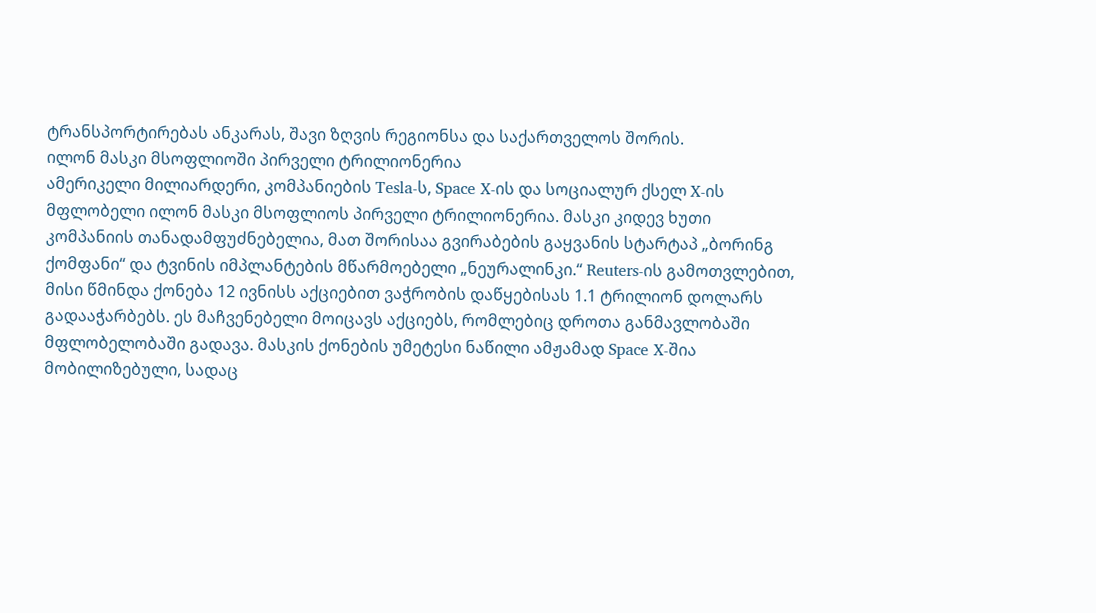ტრანსპორტირებას ანკარას, შავი ზღვის რეგიონსა და საქართველოს შორის.
ილონ მასკი მსოფლიოში პირველი ტრილიონერია
ამერიკელი მილიარდერი, კომპანიების Tesla-ს, Space X-ის და სოციალურ ქსელ X-ის მფლობელი ილონ მასკი მსოფლიოს პირველი ტრილიონერია. მასკი კიდევ ხუთი კომპანიის თანადამფუძნებელია, მათ შორისაა გვირაბების გაყვანის სტარტაპ „ბორინგ ქომფანი“ და ტვინის იმპლანტების მწარმოებელი „ნეურალინკი.“ Reuters-ის გამოთვლებით, მისი წმინდა ქონება 12 ივნისს აქციებით ვაჭრობის დაწყებისას 1.1 ტრილიონ დოლარს გადააჭარბებს. ეს მაჩვენებელი მოიცავს აქციებს, რომლებიც დროთა განმავლობაში მფლობელობაში გადავა. მასკის ქონების უმეტესი ნაწილი ამჟამად Space X-შია მობილიზებული, სადაც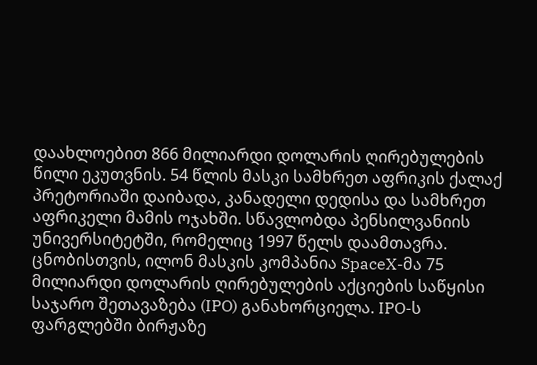დაახლოებით 866 მილიარდი დოლარის ღირებულების წილი ეკუთვნის. 54 წლის მასკი სამხრეთ აფრიკის ქალაქ პრეტორიაში დაიბადა, კანადელი დედისა და სამხრეთ აფრიკელი მამის ოჯახში. სწავლობდა პენსილვანიის უნივერსიტეტში, რომელიც 1997 წელს დაამთავრა. ცნობისთვის, ილონ მასკის კომპანია SpaceX-მა 75 მილიარდი დოლარის ღირებულების აქციების საწყისი საჯარო შეთავაზება (IPO) განახორციელა. IPO-ს ფარგლებში ბირჟაზე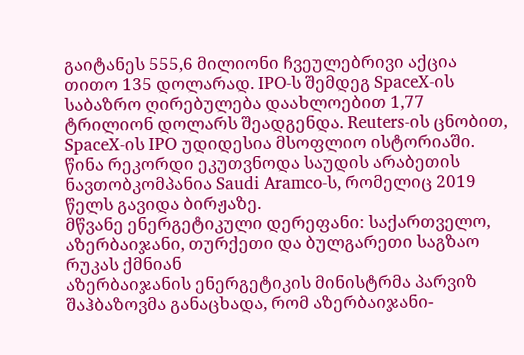გაიტანეს 555,6 მილიონი ჩვეულებრივი აქცია თითო 135 დოლარად. IPO-ს შემდეგ SpaceX-ის საბაზრო ღირებულება დაახლოებით 1,77 ტრილიონ დოლარს შეადგენდა. Reuters-ის ცნობით, SpaceX-ის IPO უდიდესია მსოფლიო ისტორიაში. წინა რეკორდი ეკუთვნოდა საუდის არაბეთის ნავთობკომპანია Saudi Aramco-ს, რომელიც 2019 წელს გავიდა ბირჟაზე.
მწვანე ენერგეტიკული დერეფანი: საქართველო, აზერბაიჯანი, თურქეთი და ბულგარეთი საგზაო რუკას ქმნიან
აზერბაიჯანის ენერგეტიკის მინისტრმა პარვიზ შაჰბაზოვმა განაცხადა, რომ აზერბაიჯანი-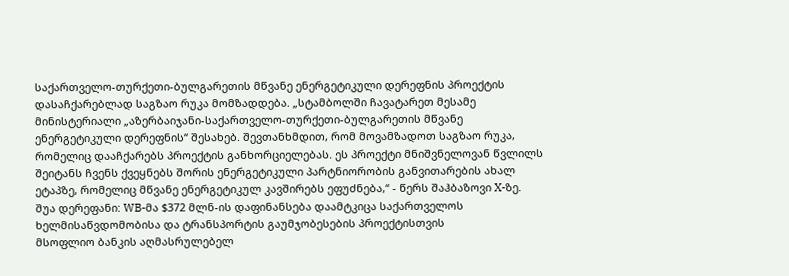საქართველო-თურქეთი-ბულგარეთის მწვანე ენერგეტიკული დერეფნის პროექტის დასაჩქარებლად საგზაო რუკა მომზადდება. „სტამბოლში ჩავატარეთ მესამე მინისტერიალი „აზერბაიჯანი-საქართველო-თურქეთი-ბულგარეთის მწვანე ენერგეტიკული დერეფნის“ შესახებ. შევთანხმდით, რომ მოვამზადოთ საგზაო რუკა, რომელიც დააჩქარებს პროექტის განხორციელებას. ეს პროექტი მნიშვნელოვან წვლილს შეიტანს ჩვენს ქვეყნებს შორის ენერგეტიკული პარტნიორობის განვითარების ახალ ეტაპზე, რომელიც მწვანე ენერგეტიკულ კავშირებს ეფუძნება,“ - წერს შაჰბაზოვი X-ზე.
შუა დერეფანი: WB-მა $372 მლნ-ის დაფინანსება დაამტკიცა საქართველოს ხელმისაწვდომობისა და ტრანსპორტის გაუმჯობესების პროექტისთვის
მსოფლიო ბანკის აღმასრულებელ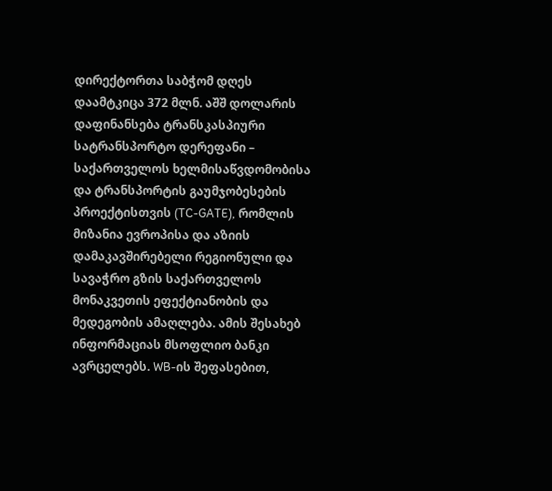დირექტორთა საბჭომ დღეს დაამტკიცა 372 მლნ. აშშ დოლარის დაფინანსება ტრანსკასპიური სატრანსპორტო დერეფანი – საქართველოს ხელმისაწვდომობისა და ტრანსპორტის გაუმჯობესების პროექტისთვის (TC-GATE), რომლის მიზანია ევროპისა და აზიის დამაკავშირებელი რეგიონული და სავაჭრო გზის საქართველოს მონაკვეთის ეფექტიანობის და მედეგობის ამაღლება. ამის შესახებ ინფორმაციას მსოფლიო ბანკი ავრცელებს. WB-ის შეფასებით,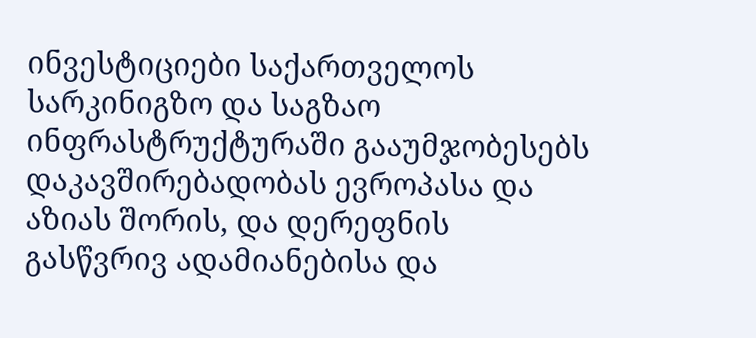ინვესტიციები საქართველოს სარკინიგზო და საგზაო ინფრასტრუქტურაში გააუმჯობესებს დაკავშირებადობას ევროპასა და აზიას შორის, და დერეფნის გასწვრივ ადამიანებისა და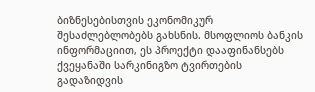ბიზნესებისთვის ეკონომიკურ შესაძლებლობებს გახსნის. მსოფლიოს ბანკის ინფორმაციით, ეს პროექტი დააფინანსებს ქვეყანაში სარკინიგზო ტვირთების გადაზიდვის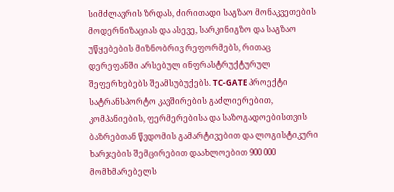სიმძლავრის ზრდას, ძირითადი საგზაო მონაკვეთების მოდერნიზაციას და ასევე, სარკინიგზო და საგზაო უწყებების მიზნობრივ რეფორმებს, რითაც დერეფანში არსებულ ინფრასტრუქტურულ შეფერხებებს შეამსუბუქებს. TC-GATE პროექტი სატრანსპორტო კავშირების გაძლიერებით, კომპანიების, ფერმერებისა და საზოგადოებისთვის ბაზრებთან წვდომის გამარტივებით და ლოგისტიკური ხარჯების შემცირებით დაახლოებით 900 000 მომხმარებელს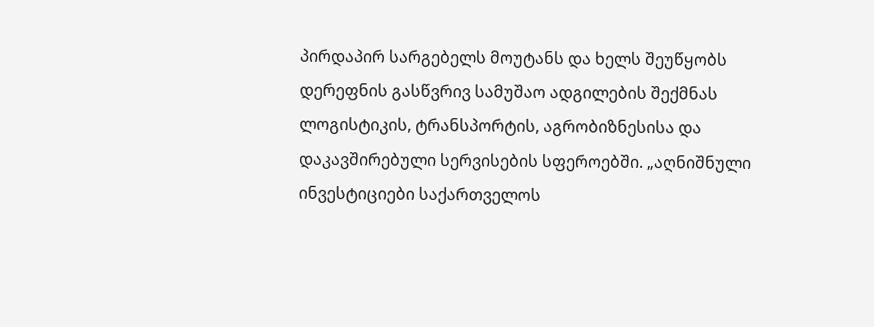პირდაპირ სარგებელს მოუტანს და ხელს შეუწყობს დერეფნის გასწვრივ სამუშაო ადგილების შექმნას ლოგისტიკის, ტრანსპორტის, აგრობიზნესისა და დაკავშირებული სერვისების სფეროებში. „აღნიშნული ინვესტიციები საქართველოს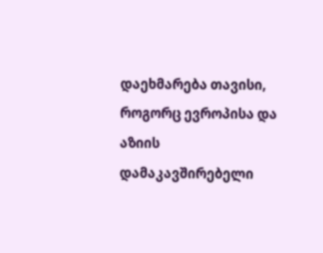დაეხმარება თავისი, როგორც ევროპისა და აზიის დამაკავშირებელი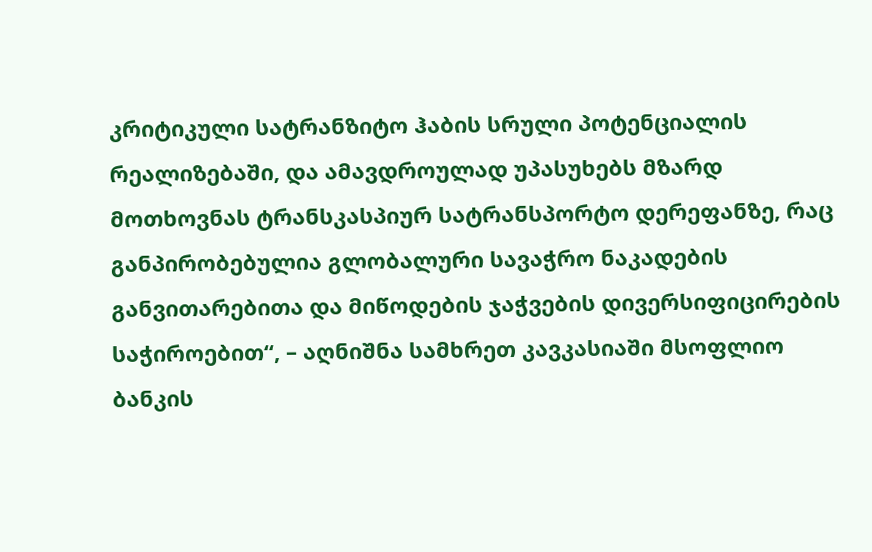კრიტიკული სატრანზიტო ჰაბის სრული პოტენციალის რეალიზებაში, და ამავდროულად უპასუხებს მზარდ მოთხოვნას ტრანსკასპიურ სატრანსპორტო დერეფანზე, რაც განპირობებულია გლობალური სავაჭრო ნაკადების განვითარებითა და მიწოდების ჯაჭვების დივერსიფიცირების საჭიროებით“, – აღნიშნა სამხრეთ კავკასიაში მსოფლიო ბანკის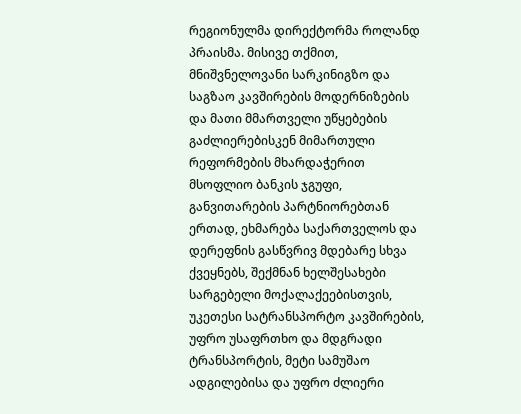რეგიონულმა დირექტორმა როლანდ პრაისმა. მისივე თქმით, მნიშვნელოვანი სარკინიგზო და საგზაო კავშირების მოდერნიზების და მათი მმართველი უწყებების გაძლიერებისკენ მიმართული რეფორმების მხარდაჭერით მსოფლიო ბანკის ჯგუფი, განვითარების პარტნიორებთან ერთად, ეხმარება საქართველოს და დერეფნის გასწვრივ მდებარე სხვა ქვეყნებს, შექმნან ხელშესახები სარგებელი მოქალაქეებისთვის, უკეთესი სატრანსპორტო კავშირების, უფრო უსაფრთხო და მდგრადი ტრანსპორტის, მეტი სამუშაო ადგილებისა და უფრო ძლიერი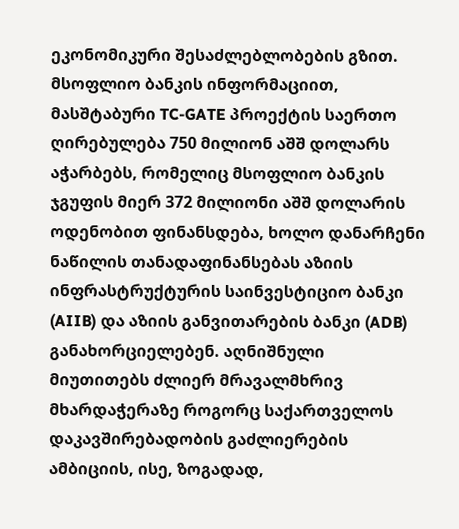ეკონომიკური შესაძლებლობების გზით. მსოფლიო ბანკის ინფორმაციით, მასშტაბური TC-GATE პროექტის საერთო ღირებულება 750 მილიონ აშშ დოლარს აჭარბებს, რომელიც მსოფლიო ბანკის ჯგუფის მიერ 372 მილიონი აშშ დოლარის ოდენობით ფინანსდება, ხოლო დანარჩენი ნაწილის თანადაფინანსებას აზიის ინფრასტრუქტურის საინვესტიციო ბანკი (AIIB) და აზიის განვითარების ბანკი (ADB) განახორციელებენ. აღნიშნული მიუთითებს ძლიერ მრავალმხრივ მხარდაჭერაზე როგორც საქართველოს დაკავშირებადობის გაძლიერების ამბიციის, ისე, ზოგადად,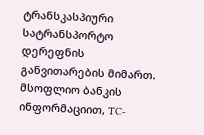ტრანსკასპიური სატრანსპორტო დერეფნის განვითარების მიმართ. მსოფლიო ბანკის ინფორმაციით, TC-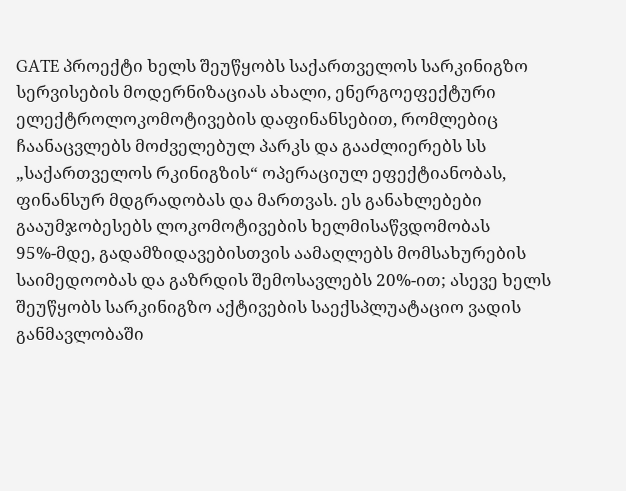GATE პროექტი ხელს შეუწყობს საქართველოს სარკინიგზო სერვისების მოდერნიზაციას ახალი, ენერგოეფექტური ელექტროლოკომოტივების დაფინანსებით, რომლებიც ჩაანაცვლებს მოძველებულ პარკს და გააძლიერებს სს „საქართველოს რკინიგზის“ ოპერაციულ ეფექტიანობას, ფინანსურ მდგრადობას და მართვას. ეს განახლებები გააუმჯობესებს ლოკომოტივების ხელმისაწვდომობას 95%-მდე, გადამზიდავებისთვის აამაღლებს მომსახურების საიმედოობას და გაზრდის შემოსავლებს 20%-ით; ასევე ხელს შეუწყობს სარკინიგზო აქტივების საექსპლუატაციო ვადის განმავლობაში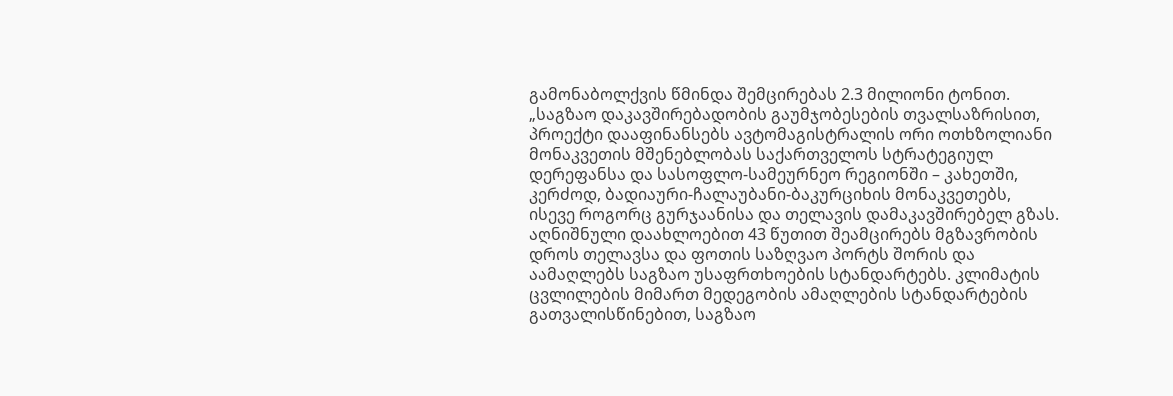გამონაბოლქვის წმინდა შემცირებას 2.3 მილიონი ტონით. „საგზაო დაკავშირებადობის გაუმჯობესების თვალსაზრისით, პროექტი დააფინანსებს ავტომაგისტრალის ორი ოთხზოლიანი მონაკვეთის მშენებლობას საქართველოს სტრატეგიულ დერეფანსა და სასოფლო-სამეურნეო რეგიონში – კახეთში, კერძოდ, ბადიაური-ჩალაუბანი-ბაკურციხის მონაკვეთებს, ისევე როგორც გურჯაანისა და თელავის დამაკავშირებელ გზას. აღნიშნული დაახლოებით 43 წუთით შეამცირებს მგზავრობის დროს თელავსა და ფოთის საზღვაო პორტს შორის და აამაღლებს საგზაო უსაფრთხოების სტანდარტებს. კლიმატის ცვლილების მიმართ მედეგობის ამაღლების სტანდარტების გათვალისწინებით, საგზაო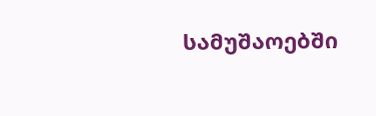სამუშაოებში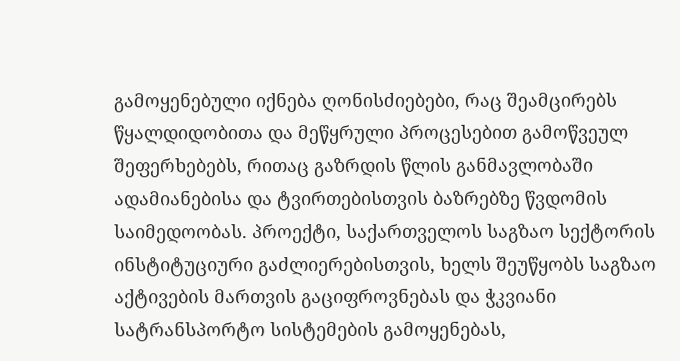გამოყენებული იქნება ღონისძიებები, რაც შეამცირებს წყალდიდობითა და მეწყრული პროცესებით გამოწვეულ შეფერხებებს, რითაც გაზრდის წლის განმავლობაში ადამიანებისა და ტვირთებისთვის ბაზრებზე წვდომის საიმედოობას. პროექტი, საქართველოს საგზაო სექტორის ინსტიტუციური გაძლიერებისთვის, ხელს შეუწყობს საგზაო აქტივების მართვის გაციფროვნებას და ჭკვიანი სატრანსპორტო სისტემების გამოყენებას,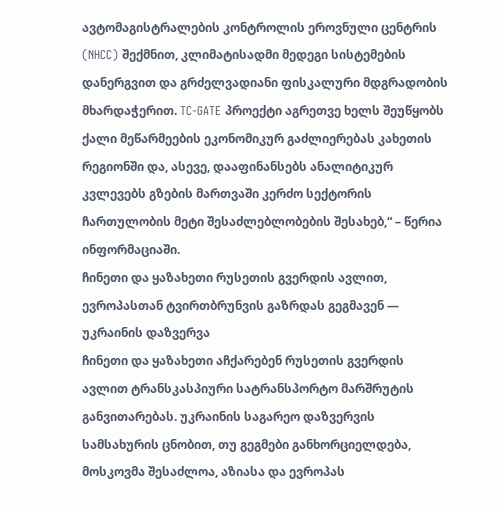ავტომაგისტრალების კონტროლის ეროვნული ცენტრის (NHCC) შექმნით, კლიმატისადმი მედეგი სისტემების დანერგვით და გრძელვადიანი ფისკალური მდგრადობის მხარდაჭერით. TC-GATE პროექტი აგრეთვე ხელს შეუწყობს ქალი მეწარმეების ეკონომიკურ გაძლიერებას კახეთის რეგიონში და, ასევე, დააფინანსებს ანალიტიკურ კვლევებს გზების მართვაში კერძო სექტორის ჩართულობის მეტი შესაძლებლობების შესახებ,“ – წერია ინფორმაციაში.
ჩინეთი და ყაზახეთი რუსეთის გვერდის ავლით, ევროპასთან ტვირთბრუნვის გაზრდას გეგმავენ — უკრაინის დაზვერვა
ჩინეთი და ყაზახეთი აჩქარებენ რუსეთის გვერდის ავლით ტრანსკასპიური სატრანსპორტო მარშრუტის განვითარებას. უკრაინის საგარეო დაზვერვის სამსახურის ცნობით, თუ გეგმები განხორციელდება, მოსკოვმა შესაძლოა, აზიასა და ევროპას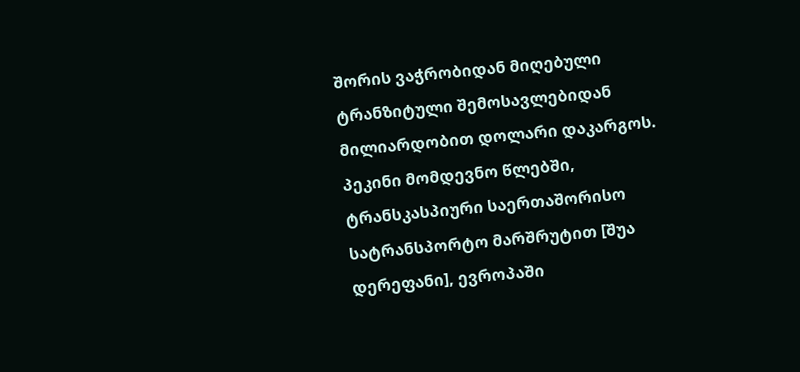შორის ვაჭრობიდან მიღებული ტრანზიტული შემოსავლებიდან მილიარდობით დოლარი დაკარგოს. პეკინი მომდევნო წლებში, ტრანსკასპიური საერთაშორისო სატრანსპორტო მარშრუტით [შუა დერეფანი], ევროპაში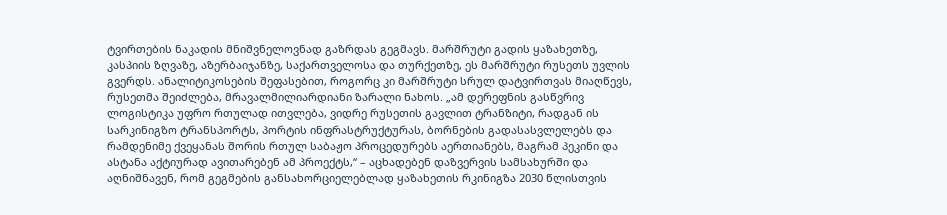ტვირთების ნაკადის მნიშვნელოვნად გაზრდას გეგმავს. მარშრუტი გადის ყაზახეთზე, კასპიის ზღვაზე, აზერბაიჯანზე, საქართველოსა და თურქეთზე, ეს მარშრუტი რუსეთს უვლის გვერდს. ანალიტიკოსების შეფასებით, როგორც კი მარშრუტი სრულ დატვირთვას მიაღწევს, რუსეთმა შეიძლება, მრავალმილიარდიანი ზარალი ნახოს. „ამ დერეფნის გასწვრივ ლოგისტიკა უფრო რთულად ითვლება, ვიდრე რუსეთის გავლით ტრანზიტი, რადგან ის სარკინიგზო ტრანსპორტს, პორტის ინფრასტრუქტურას, ბორნების გადასასვლელებს და რამდენიმე ქვეყანას შორის რთულ საბაჟო პროცედურებს აერთიანებს, მაგრამ პეკინი და ასტანა აქტიურად ავითარებენ ამ პროექტს,“ – აცხადებენ დაზვერვის სამსახურში და აღნიშნავენ, რომ გეგმების განსახორციელებლად ყაზახეთის რკინიგზა 2030 წლისთვის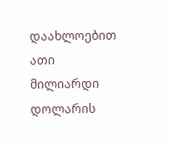დაახლოებით ათი მილიარდი დოლარის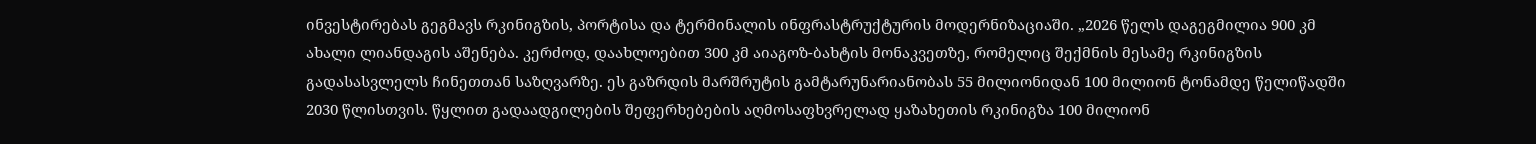ინვესტირებას გეგმავს რკინიგზის, პორტისა და ტერმინალის ინფრასტრუქტურის მოდერნიზაციაში. „2026 წელს დაგეგმილია 900 კმ ახალი ლიანდაგის აშენება. კერძოდ, დაახლოებით 300 კმ აიაგოზ-ბახტის მონაკვეთზე, რომელიც შექმნის მესამე რკინიგზის გადასასვლელს ჩინეთთან საზღვარზე. ეს გაზრდის მარშრუტის გამტარუნარიანობას 55 მილიონიდან 100 მილიონ ტონამდე წელიწადში 2030 წლისთვის. წყლით გადაადგილების შეფერხებების აღმოსაფხვრელად ყაზახეთის რკინიგზა 100 მილიონ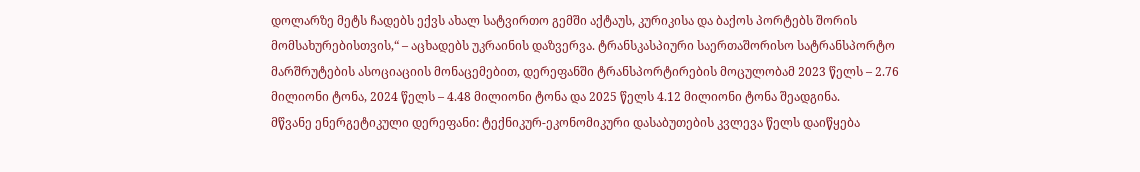დოლარზე მეტს ჩადებს ექვს ახალ სატვირთო გემში აქტაუს, კურიკისა და ბაქოს პორტებს შორის მომსახურებისთვის,“ – აცხადებს უკრაინის დაზვერვა. ტრანსკასპიური საერთაშორისო სატრანსპორტო მარშრუტების ასოციაციის მონაცემებით, დერეფანში ტრანსპორტირების მოცულობამ 2023 წელს – 2.76 მილიონი ტონა, 2024 წელს – 4.48 მილიონი ტონა და 2025 წელს 4.12 მილიონი ტონა შეადგინა.
მწვანე ენერგეტიკული დერეფანი: ტექნიკურ-ეკონომიკური დასაბუთების კვლევა წელს დაიწყება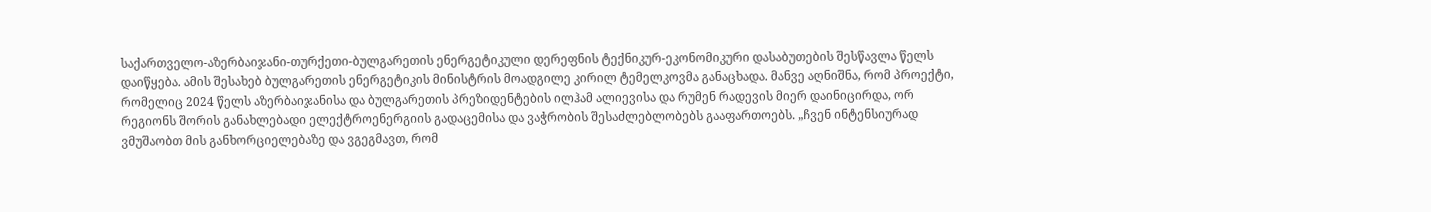საქართველო-აზერბაიჯანი-თურქეთი-ბულგარეთის ენერგეტიკული დერეფნის ტექნიკურ-ეკონომიკური დასაბუთების შესწავლა წელს დაიწყება. ამის შესახებ ბულგარეთის ენერგეტიკის მინისტრის მოადგილე კირილ ტემელკოვმა განაცხადა. მანვე აღნიშნა, რომ პროექტი, რომელიც 2024 წელს აზერბაიჯანისა და ბულგარეთის პრეზიდენტების ილჰამ ალიევისა და რუმენ რადევის მიერ დაინიცირდა, ორ რეგიონს შორის განახლებადი ელექტროენერგიის გადაცემისა და ვაჭრობის შესაძლებლობებს გააფართოებს. „ჩვენ ინტენსიურად ვმუშაობთ მის განხორციელებაზე და ვგეგმავთ, რომ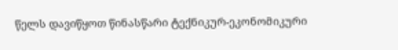წელს დავიწყოთ წინასწარი ტექნიკურ-ეკონომიკური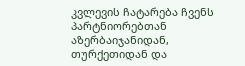კვლევის ჩატარება ჩვენს პარტნიორებთან აზერბაიჯანიდან, თურქეთიდან და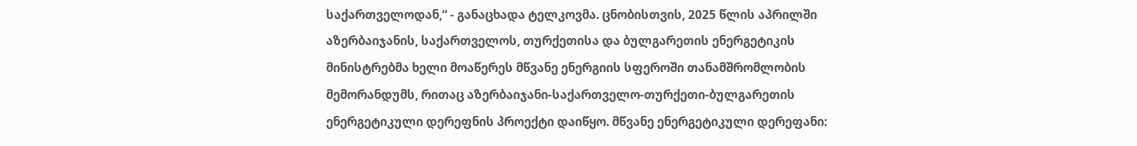საქართველოდან,“ - განაცხადა ტელკოვმა. ცნობისთვის, 2025 წლის აპრილში აზერბაიჯანის, საქართველოს, თურქეთისა და ბულგარეთის ენერგეტიკის მინისტრებმა ხელი მოაწერეს მწვანე ენერგიის სფეროში თანამშრომლობის მემორანდუმს, რითაც აზერბაიჯანი-საქართველო-თურქეთი-ბულგარეთის ენერგეტიკული დერეფნის პროექტი დაიწყო. მწვანე ენერგეტიკული დერეფანი: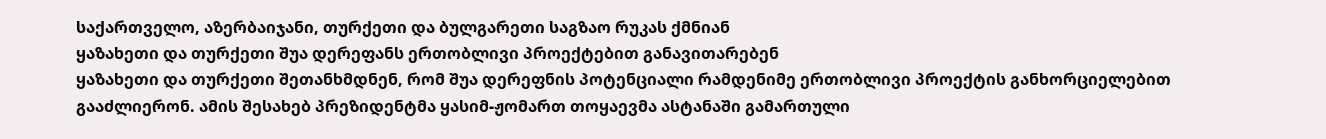საქართველო, აზერბაიჯანი, თურქეთი და ბულგარეთი საგზაო რუკას ქმნიან
ყაზახეთი და თურქეთი შუა დერეფანს ერთობლივი პროექტებით განავითარებენ
ყაზახეთი და თურქეთი შეთანხმდნენ, რომ შუა დერეფნის პოტენციალი რამდენიმე ერთობლივი პროექტის განხორციელებით გააძლიერონ. ამის შესახებ პრეზიდენტმა ყასიმ-ჟომართ თოყაევმა ასტანაში გამართული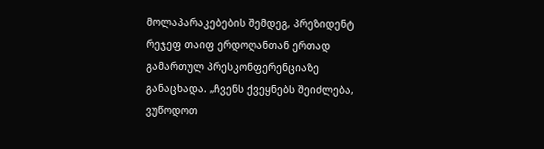მოლაპარაკებების შემდეგ, პრეზიდენტ რეჯეფ თაიფ ერდოღანთან ერთად გამართულ პრესკონფერენციაზე განაცხადა. „ჩვენს ქვეყნებს შეიძლება, ვუწოდოთ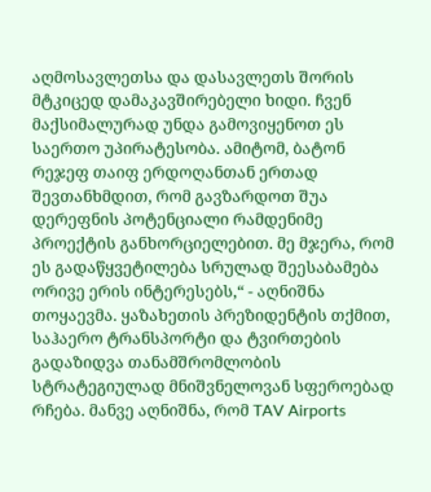აღმოსავლეთსა და დასავლეთს შორის მტკიცედ დამაკავშირებელი ხიდი. ჩვენ მაქსიმალურად უნდა გამოვიყენოთ ეს საერთო უპირატესობა. ამიტომ, ბატონ რეჯეფ თაიფ ერდოღანთან ერთად შევთანხმდით, რომ გავზარდოთ შუა დერეფნის პოტენციალი რამდენიმე პროექტის განხორციელებით. მე მჯერა, რომ ეს გადაწყვეტილება სრულად შეესაბამება ორივე ერის ინტერესებს,“ - აღნიშნა თოყაევმა. ყაზახეთის პრეზიდენტის თქმით, საჰაერო ტრანსპორტი და ტვირთების გადაზიდვა თანამშრომლობის სტრატეგიულად მნიშვნელოვან სფეროებად რჩება. მანვე აღნიშნა, რომ TAV Airports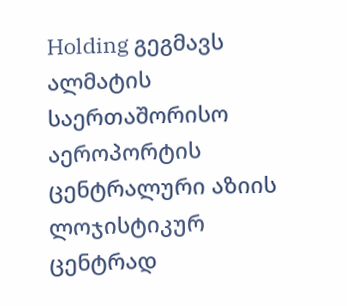Holding გეგმავს ალმატის საერთაშორისო აეროპორტის ცენტრალური აზიის ლოჯისტიკურ ცენტრად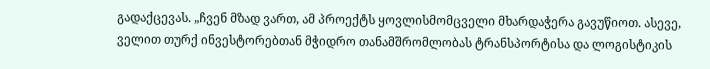გადაქცევას. „ჩვენ მზად ვართ, ამ პროექტს ყოვლისმომცველი მხარდაჭერა გავუწიოთ. ასევე, ველით თურქ ინვესტორებთან მჭიდრო თანამშრომლობას ტრანსპორტისა და ლოგისტიკის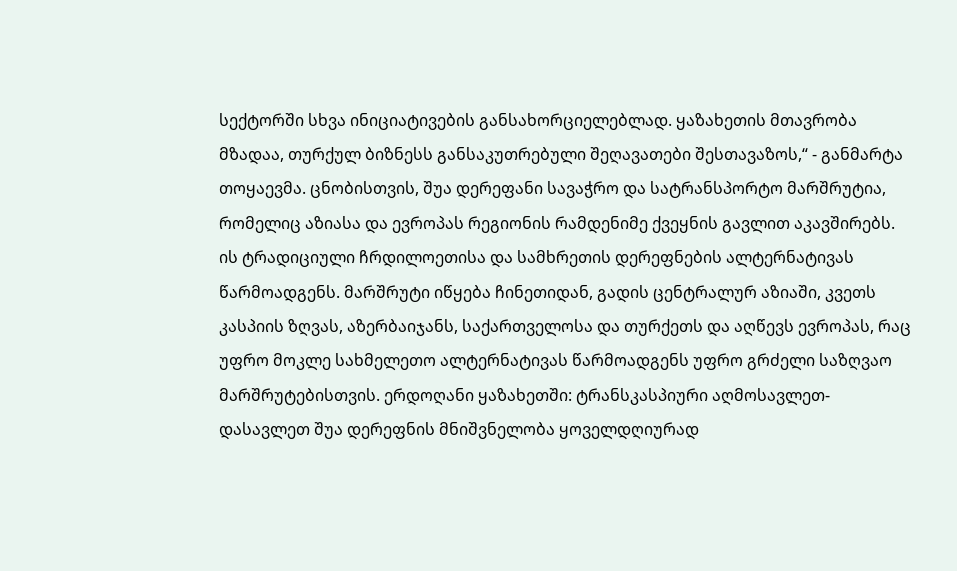სექტორში სხვა ინიციატივების განსახორციელებლად. ყაზახეთის მთავრობა მზადაა, თურქულ ბიზნესს განსაკუთრებული შეღავათები შესთავაზოს,“ - განმარტა თოყაევმა. ცნობისთვის, შუა დერეფანი სავაჭრო და სატრანსპორტო მარშრუტია, რომელიც აზიასა და ევროპას რეგიონის რამდენიმე ქვეყნის გავლით აკავშირებს. ის ტრადიციული ჩრდილოეთისა და სამხრეთის დერეფნების ალტერნატივას წარმოადგენს. მარშრუტი იწყება ჩინეთიდან, გადის ცენტრალურ აზიაში, კვეთს კასპიის ზღვას, აზერბაიჯანს, საქართველოსა და თურქეთს და აღწევს ევროპას, რაც უფრო მოკლე სახმელეთო ალტერნატივას წარმოადგენს უფრო გრძელი საზღვაო მარშრუტებისთვის. ერდოღანი ყაზახეთში: ტრანსკასპიური აღმოსავლეთ-დასავლეთ შუა დერეფნის მნიშვნელობა ყოველდღიურად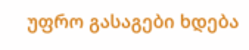უფრო გასაგები ხდება